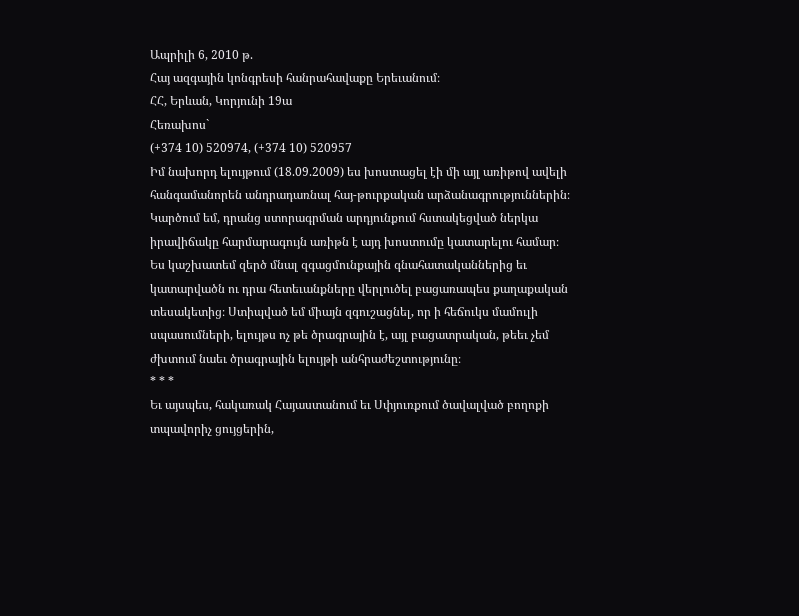Ապրիլի 6, 2010 թ.
Հայ ազգային կոնգրեսի հանրահավաքը Երեւանում։
ՀՀ, Երևան, Կորյունի 19ա
Հեռախոս`
(+374 10) 520974, (+374 10) 520957
Իմ նախորդ ելույթում (18.09.2009) ես խոստացել էի մի այլ առիթով ավելի հանգամանորեն անդրադառնալ հայ-թուրքական արձանագրություններին։ Կարծում եմ, դրանց ստորագրման արդյունքում հստակեցված ներկա իրավիճակը հարմարագույն առիթն է այդ խոստումը կատարելու համար։ Ես կաշխատեմ զերծ մնալ զգացմունքային գնահատականներից եւ կատարվածն ու դրա հետեւանքները վերլուծել բացառապես քաղաքական տեսակետից։ Ստիպված եմ միայն զգուշացնել, որ ի հեճուկս մամուլի սպասումների, ելույթս ոչ թե ծրագրային է, այլ բացատրական, թեեւ չեմ ժխտում նաեւ ծրագրային ելույթի անհրաժեշտությունը։
* * *
Եւ այսպես, հակառակ Հայաստանում եւ Սփյուռքում ծավալված բողոքի տպավորիչ ցույցերին,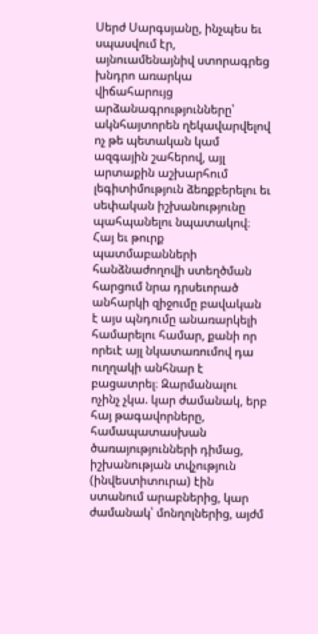Սերժ Սարգսյանը, ինչպես եւ սպասվում էր, այնուամենայնիվ ստորագրեց խնդրո առարկա վիճահարույց արձանագրությունները՝ ակնհայտորեն ղեկավարվելով ոչ թե պետական կամ ազգային շահերով, այլ արտաքին աշխարհում լեգիտիմություն ձեռքբերելու եւ սեփական իշխանությունը պահպանելու նպատակով։ Հայ եւ թուրք պատմաբանների հանձնաժողովի ստեղծման հարցում նրա դրսեւորած անհարկի զիջումը բավական է այս պնդումը անառարկելի համարելու համար, քանի որ որեւէ այլ նկատառումով դա ուղղակի անհնար է բացատրել։ Զարմանալու ոչինչ չկա. կար ժամանակ, երբ հայ թագավորները, համապատասխան ծառայությունների դիմաց, իշխանության տվչություն (ինվեստիտուրա) էին ստանում արաբներից, կար ժամանակ՝ մոնղոլներից, այժմ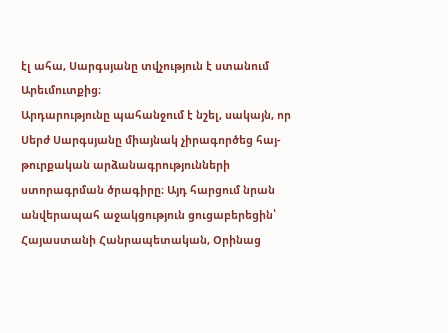էլ ահա, Սարգսյանը տվչություն է ստանում Արեւմուտքից։
Արդարությունը պահանջում է նշել, սակայն, որ Սերժ Սարգսյանը միայնակ չիրագործեց հայ-թուրքական արձանագրությունների ստորագրման ծրագիրը։ Այդ հարցում նրան անվերապահ աջակցություն ցուցաբերեցին՝ Հայաստանի Հանրապետական, Օրինաց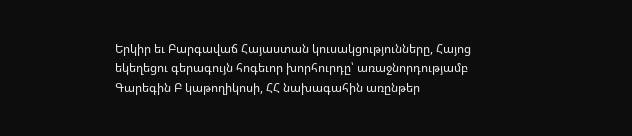Երկիր եւ Բարգավաճ Հայաստան կուսակցությունները, Հայոց եկեղեցու գերագույն հոգեւոր խորհուրդը՝ առաջնորդությամբ Գարեգին Բ կաթողիկոսի, ՀՀ նախագահին առընթեր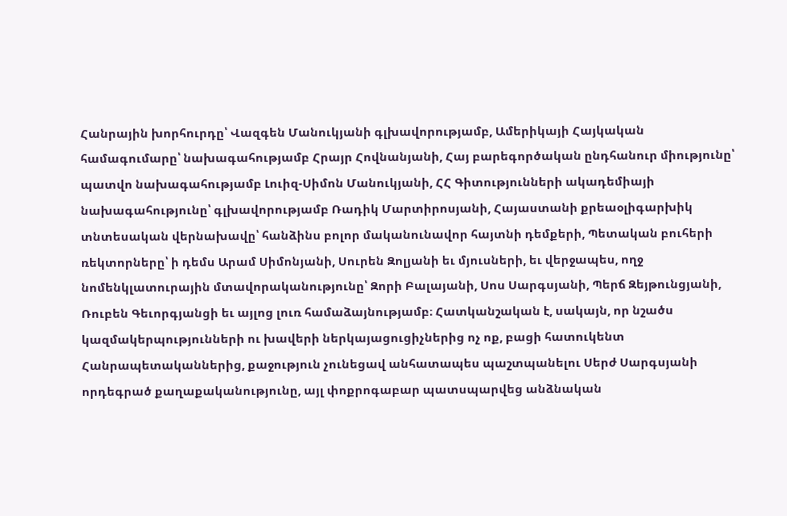Հանրային խորհուրդը՝ Վազգեն Մանուկյանի գլխավորությամբ, Ամերիկայի Հայկական համագումարը՝ նախագահությամբ Հրայր Հովնանյանի, Հայ բարեգործական ընդհանուր միությունը՝ պատվո նախագահությամբ Լուիզ-Սիմոն Մանուկյանի, ՀՀ Գիտությունների ակադեմիայի նախագահությունը՝ գլխավորությամբ Ռադիկ Մարտիրոսյանի, Հայաստանի քրեաօլիգարխիկ տնտեսական վերնախավը՝ հանձինս բոլոր մականունավոր հայտնի դեմքերի, Պետական բուհերի ռեկտորները՝ ի դեմս Արամ Սիմոնյանի, Սուրեն Զոլյանի եւ մյուսների, եւ վերջապես, ողջ նոմենկլատուրային մտավորականությունը՝ Զորի Բալայանի, Սոս Սարգսյանի, Պերճ Զեյթունցյանի, Ռուբեն Գեւորգյանցի եւ այլոց լուռ համաձայնությամբ։ Հատկանշական է, սակայն, որ նշածս կազմակերպությունների ու խավերի ներկայացուցիչներից ոչ ոք, բացի հատուկենտ Հանրապետականներից, քաջություն չունեցավ անհատապես պաշտպանելու Սերժ Սարգսյանի որդեգրած քաղաքականությունը, այլ փոքրոգաբար պատսպարվեց անձնական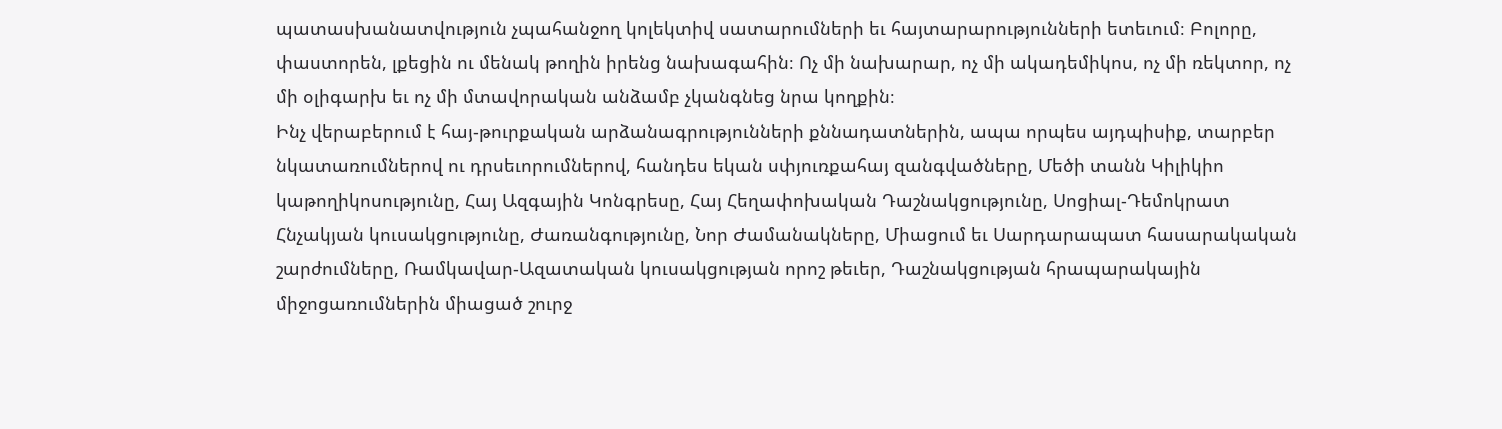պատասխանատվություն չպահանջող կոլեկտիվ սատարումների եւ հայտարարությունների ետեւում։ Բոլորը, փաստորեն, լքեցին ու մենակ թողին իրենց նախագահին։ Ոչ մի նախարար, ոչ մի ակադեմիկոս, ոչ մի ռեկտոր, ոչ մի օլիգարխ եւ ոչ մի մտավորական անձամբ չկանգնեց նրա կողքին։
Ինչ վերաբերում է հայ-թուրքական արձանագրությունների քննադատներին, ապա որպես այդպիսիք, տարբեր նկատառումներով ու դրսեւորումներով, հանդես եկան սփյուռքահայ զանգվածները, Մեծի տանն Կիլիկիո կաթողիկոսությունը, Հայ Ազգային Կոնգրեսը, Հայ Հեղափոխական Դաշնակցությունը, Սոցիալ-Դեմոկրատ Հնչակյան կուսակցությունը, Ժառանգությունը, Նոր Ժամանակները, Միացում եւ Սարդարապատ հասարակական շարժումները, Ռամկավար-Ազատական կուսակցության որոշ թեւեր, Դաշնակցության հրապարակային միջոցառումներին միացած շուրջ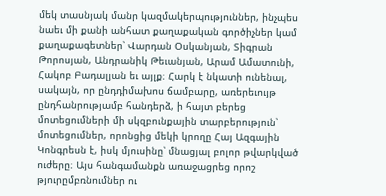մեկ տասնյակ մանր կազմակերպություններ, ինչպես նաեւ մի քանի անհատ քաղաքական գործիչներ կամ քաղաքագետներ՝ Վարդան Օսկանյան, Տիգրան Թորոսյան, Անդրանիկ Թեւանյան, Արամ Ամատունի, Հակոբ Բադալյան եւ այլք։ Հարկ է նկատի ունենալ, սակայն, որ ընդդիմախոս ճամբարը, առերեւույթ ընդհանրությամբ հանդերձ, ի հայտ բերեց մոտեցումների մի սկզբունքային տարբերություն՝ մոտեցումներ, որոնցից մեկի կրողը Հայ Ազգային Կոնգրեսն է, իսկ մյուսինը՝ մնացյալ բոլոր թվարկված ուժերը։ Այս հանգամանքն առաջացրեց որոշ թյուրըմբռնումներ ու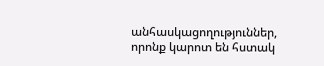անհասկացողություններ, որոնք կարոտ են հստակ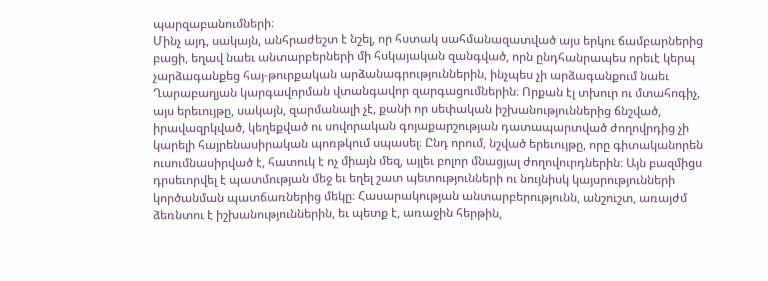պարզաբանումների։
Մինչ այդ, սակայն, անհրաժեշտ է նշել, որ հստակ սահմանազատված այս երկու ճամբարներից բացի, եղավ նաեւ անտարբերների մի հսկայական զանգված, որն ընդհանրապես որեւէ կերպ չարձագանքեց հայ-թուրքական արձանագրություններին, ինչպես չի արձագանքում նաեւ Ղարաբաղյան կարգավորման վտանգավոր զարգացումներին։ Որքան էլ տխուր ու մտահոգիչ, այս երեւույթը, սակայն, զարմանալի չէ, քանի որ սեփական իշխանություններից ճնշված, իրավազրկված, կեղեքված ու սովորական գոյաքարշության դատապարտված ժողովրդից չի կարելի հայրենասիրական պոռթկում սպասել։ Ընդ որում, նշված երեւույթը, որը գիտականորեն ուսումնասիրված է, հատուկ է ոչ միայն մեզ, այլեւ բոլոր մնացյալ ժողովուրդներին։ Այն բազմիցս դրսեւորվել է պատմության մեջ եւ եղել շատ պետությունների ու նույնիսկ կայսրությունների կործանման պատճառներից մեկը։ Հասարակության անտարբերությունն, անշուշտ, առայժմ ձեռնտու է իշխանություններին, եւ պետք է, առաջին հերթին,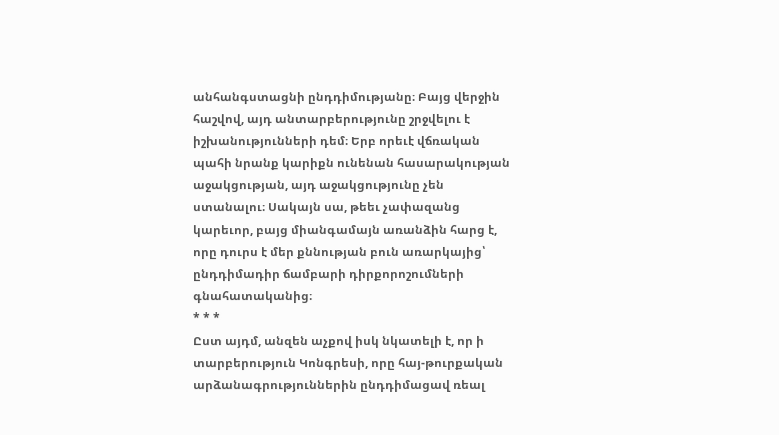անհանգստացնի ընդդիմությանը։ Բայց վերջին հաշվով, այդ անտարբերությունը շրջվելու է իշխանությունների դեմ։ Երբ որեւէ վճռական պահի նրանք կարիքն ունենան հասարակության աջակցության, այդ աջակցությունը չեն ստանալու։ Սակայն սա, թեեւ չափազանց կարեւոր, բայց միանգամայն առանձին հարց է, որը դուրս է մեր քննության բուն առարկայից՝ ընդդիմադիր ճամբարի դիրքորոշումների գնահատականից։
* * *
Ըստ այդմ, անզեն աչքով իսկ նկատելի է, որ ի տարբերություն Կոնգրեսի, որը հայ-թուրքական արձանագրություններին ընդդիմացավ ռեալ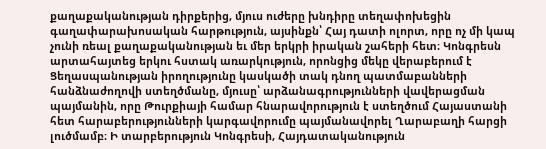քաղաքականության դիրքերից, մյուս ուժերը խնդիրը տեղափոխեցին գաղափարախոսական հարթություն, այսինքն՝ Հայ դատի ոլորտ, որը ոչ մի կապ չունի ռեալ քաղաքականության եւ մեր երկրի իրական շահերի հետ։ Կոնգրեսն արտահայտեց երկու հստակ առարկություն, որոնցից մեկը վերաբերում է Ցեղասպանության իրողությունը կասկածի տակ դնող պատմաբանների հանձնաժողովի ստեղծմանը, մյուսը՝ արձանագրությունների վավերացման պայմանին, որը Թուրքիայի համար հնարավորություն է ստեղծում Հայաստանի հետ հարաբերությունների կարգավորումը պայմանավորել Ղարաբաղի հարցի լուծմամբ։ Ի տարբերություն Կոնգրեսի, Հայդատականություն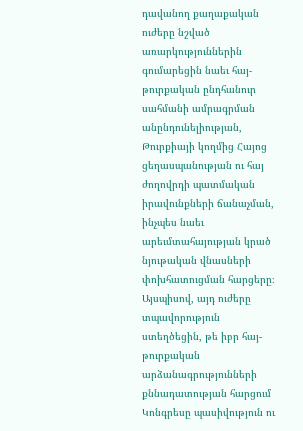դավանող քաղաքական ուժերը նշված առարկություններին գումարեցին նաեւ հայ-թուրքական ընդհանուր սահմանի ամրագրման անընդունելիության, Թուրքիայի կողմից Հայոց ցեղասպանության ու հայ ժողովրդի պատմական իրավունքների ճանաչման, ինչպես նաեւ արեւմտահայության կրած նյութական վնասների փոխհատուցման հարցերը։
Այսպիսով, այդ ուժերը տպավորություն ստեղծեցին, թե իբր հայ-թուրքական արձանագրությունների քննադատության հարցում Կոնգրեսը պասիվություն ու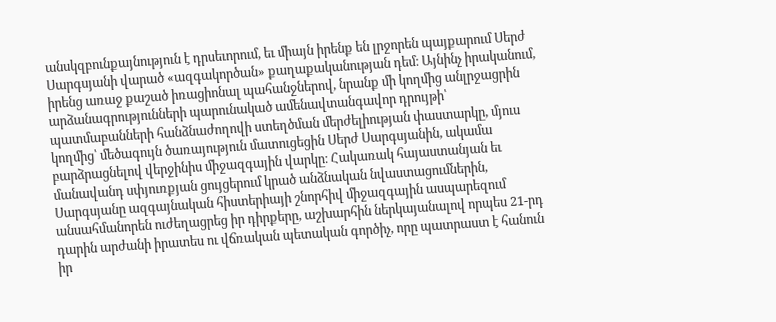անսկզբունքայնություն է դրսեւորում, եւ միայն իրենք են լրջորեն պայքարում Սերժ Սարգսյանի վարած «ազգակործան» քաղաքականության դեմ։ Այնինչ իրականում, իրենց առաջ քաշած իռացիոնալ պահանջներով, նրանք մի կողմից անլրջացրին արձանագրությունների պարունակած ամենավտանգավոր դրույթի՝ պատմաբանների հանձնաժողովի ստեղծման մերժելիության փաստարկը, մյուս կողմից՝ մեծագույն ծառայություն մատուցեցին Սերժ Սարգսյանին, ակամա բարձրացնելով վերջինիս միջազգային վարկը։ Հակառակ հայաստանյան եւ մանավանդ սփյուռքյան ցույցերում կրած անձնական նվաստացումներին, Սարգսյանը ազգայնական հիստերիայի շնորհիվ միջազգային ասպարեզում անսահմանորեն ուժեղացրեց իր դիրքերը, աշխարհին ներկայանալով որպես 21-րդ դարին արժանի իրատես ու վճռական պետական գործիչ, որը պատրաստ է հանուն իր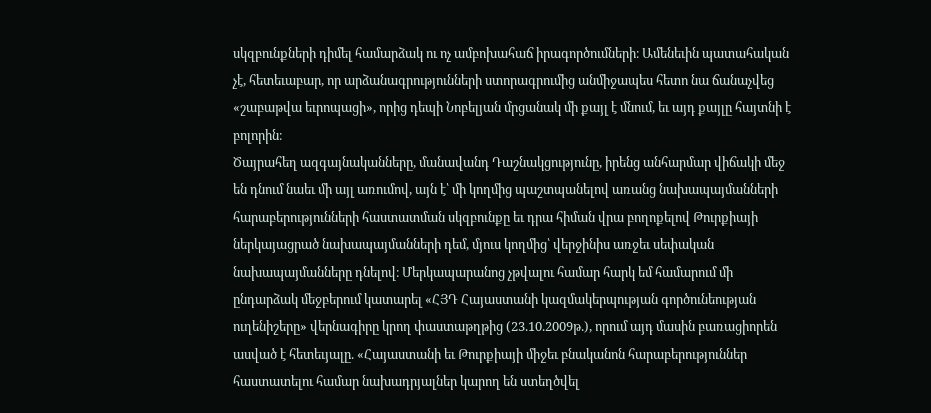սկզբունքների դիմել համարձակ ու ոչ ամբոխահաճ իրագործումների։ Ամենեւին պատահական չէ, հետեւաբար, որ արձանագրությունների ստորագրումից անմիջապես հետո նա ճանաչվեց «շաբաթվա եւրոպացի», որից դեպի Նոբելյան մրցանակ մի քայլ է մնում, եւ այդ քայլը հայտնի է բոլորին։
Ծայրահեղ ազգայնականները, մանավանդ Դաշնակցությունը, իրենց անհարմար վիճակի մեջ են դնում նաեւ մի այլ առումով, այն է՝ մի կողմից պաշտպանելով առանց նախապայմանների հարաբերությունների հաստատման սկզբունքը եւ դրա հիման վրա բողոքելով Թուրքիայի ներկայացրած նախապայմանների դեմ, մյուս կողմից՝ վերջինիս առջեւ սեփական նախապայմանները դնելով։ Մերկապարանոց չթվալու համար հարկ եմ համարում մի ընդարձակ մեջբերում կատարել «ՀՅԴ Հայաստանի կազմակերպության գործունեության ուղենիշերը» վերնագիրը կրող փաստաթղթից (23.10.2009թ.), որում այդ մասին բառացիորեն ասված է հետեւյալը. «Հայաստանի եւ Թուրքիայի միջեւ բնականոն հարաբերություններ հաստատելու համար նախադրյալներ կարող են ստեղծվել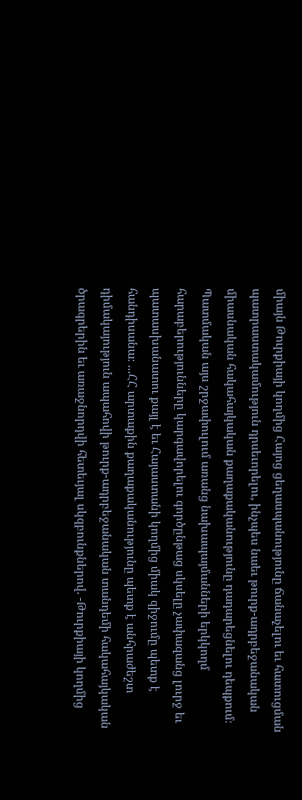միայն Թուրքիայի կողմից Հայոց ցեղասպանությունը ճանաչելու եւ հատուցման պատրաստակամություն դրսեւորելու, ինչպես նաեւ թուրք-ադրբեջանական միասնական հակահայկական քաղաքականությունը դադարեցնելու դեպքում։ Պատմական այս շրջափուլում առանց նախապայմանների երկկողմ հարաբերությունները կարգավորելու գործընթաց սկսելը չափազանց լուրջ եւ պատասխանատու քայլ է եւ Հայաստանի կողմից միակ զիջումը պետք է հանդիսանա։ ...ՀՀ արտաքին քաղաքականությունը պետք է անհրաժեշտ դիմակայություն ապահովի թուրք-ադրբեջանական տանդեմի հակահայկական ծրագրերին եւ առաջնորդվի հետեւյալ սկզբունքներով. -Թուրքիայի կողմից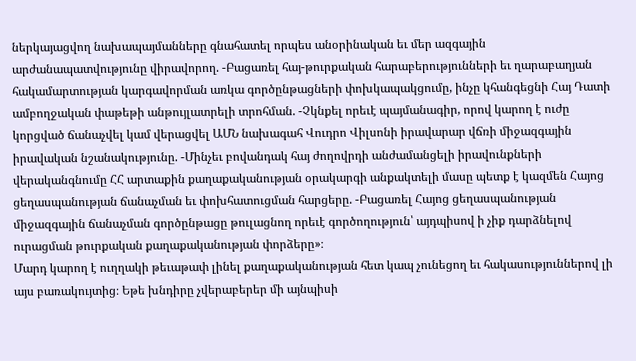ներկայացվող նախապայմանները գնահատել որպես անօրինական եւ մեր ազգային արժանապատվությունը վիրավորող. -Բացառել հայ-թուրքական հարաբերությունների եւ ղարաբաղյան հակամարտության կարգավորման առկա գործընթացների փոխկապակցումը, ինչը կհանգեցնի Հայ Դատի ամբողջական փաթեթի անթույլատրելի տրոհման. -Չկնքել որեւէ պայմանագիր, որով կարող է ուժը կորցված ճանաչվել կամ վերացվել ԱՄՆ նախագահ Վուդրո Վիլսոնի իրավարար վճռի միջազգային իրավական նշանակությունը. -Մինչեւ բովանդակ հայ ժողովրդի անժամանցելի իրավունքների վերականգնումը ՀՀ արտաքին քաղաքականության օրակարգի անքակտելի մասը պետք է կազմեն Հայոց ցեղասպանության ճանաչման եւ փոխհատուցման հարցերը. -Բացառել Հայոց ցեղասպանության միջազգային ճանաչման գործընթացը թուլացնող որեւէ գործողություն՝ այդպիսով ի չիք դարձնելով ուրացման թուրքական քաղաքականության փորձերը»։
Մարդ կարող է ուղղակի թեւաթափ լինել քաղաքականության հետ կապ չունեցող եւ հակասություններով լի այս բառակույտից։ Եթե խնդիրը չվերաբերեր մի այնպիսի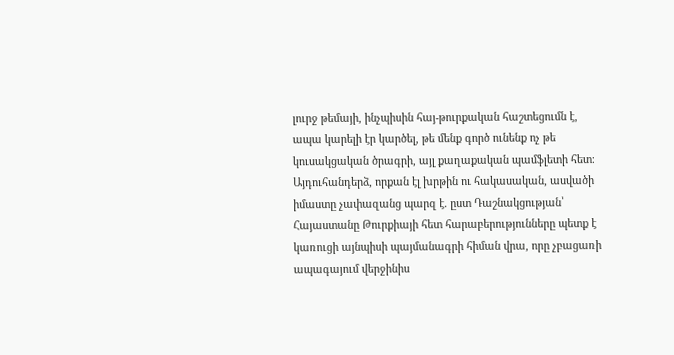լուրջ թեմայի, ինչպիսին հայ-թուրքական հաշտեցումն է, ապա կարելի էր կարծել, թե մենք գործ ունենք ոչ թե կուսակցական ծրագրի, այլ քաղաքական պամֆլետի հետ։ Այդուհանդերձ, որքան էլ խրթին ու հակասական, ասվածի իմաստը չափազանց պարզ է. ըստ Դաշնակցության՝ Հայաստանը Թուրքիայի հետ հարաբերությունները պետք է կառուցի այնպիսի պայմանագրի հիման վրա, որը չբացառի ապագայում վերջինիս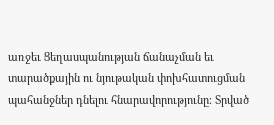առջեւ Ցեղասպանության ճանաչման եւ տարածքային ու նյութական փոխհատուցման պահանջներ դնելու հնարավորությունը։ Տրված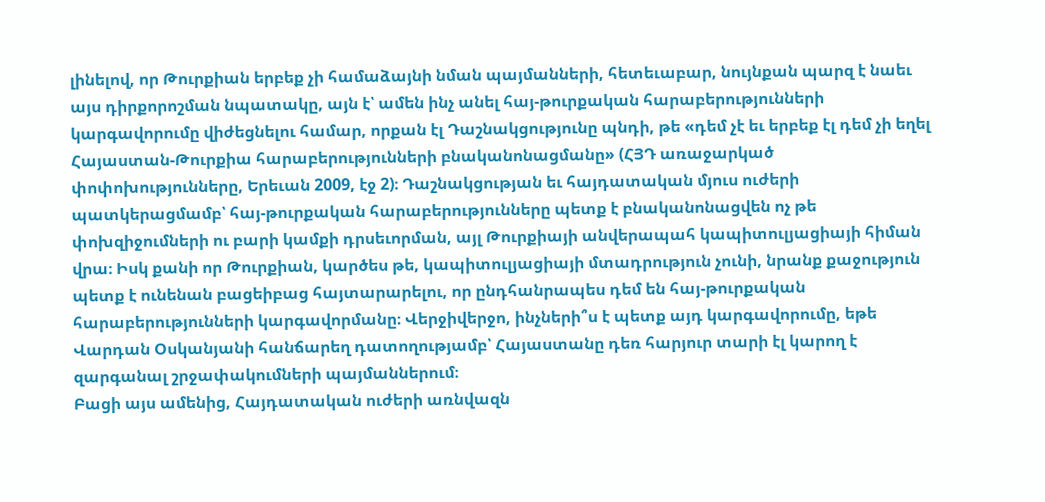լինելով, որ Թուրքիան երբեք չի համաձայնի նման պայմանների, հետեւաբար, նույնքան պարզ է նաեւ այս դիրքորոշման նպատակը, այն է՝ ամեն ինչ անել հայ-թուրքական հարաբերությունների կարգավորումը վիժեցնելու համար, որքան էլ Դաշնակցությունը պնդի, թե «դեմ չէ եւ երբեք էլ դեմ չի եղել Հայաստան-Թուրքիա հարաբերությունների բնականոնացմանը» (ՀՅԴ առաջարկած փոփոխությունները, Երեւան 2009, էջ 2)։ Դաշնակցության եւ հայդատական մյուս ուժերի պատկերացմամբ՝ հայ-թուրքական հարաբերությունները պետք է բնականոնացվեն ոչ թե փոխզիջումների ու բարի կամքի դրսեւորման, այլ Թուրքիայի անվերապահ կապիտուլյացիայի հիման վրա։ Իսկ քանի որ Թուրքիան, կարծես թե, կապիտուլյացիայի մտադրություն չունի, նրանք քաջություն պետք է ունենան բացեիբաց հայտարարելու, որ ընդհանրապես դեմ են հայ-թուրքական հարաբերությունների կարգավորմանը։ Վերջիվերջո, ինչների՞ս է պետք այդ կարգավորումը, եթե Վարդան Օսկանյանի հանճարեղ դատողությամբ՝ Հայաստանը դեռ հարյուր տարի էլ կարող է զարգանալ շրջափակումների պայմաններում։
Բացի այս ամենից, Հայդատական ուժերի առնվազն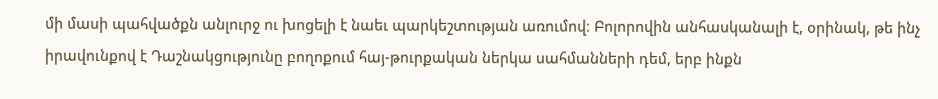մի մասի պահվածքն անլուրջ ու խոցելի է նաեւ պարկեշտության առումով։ Բոլորովին անհասկանալի է, օրինակ, թե ինչ իրավունքով է Դաշնակցությունը բողոքում հայ-թուրքական ներկա սահմանների դեմ, երբ ինքն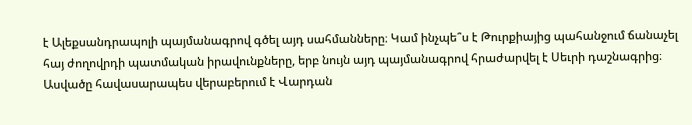է Ալեքսանդրապոլի պայմանագրով գծել այդ սահմանները։ Կամ ինչպե՞ս է Թուրքիայից պահանջում ճանաչել հայ ժողովրդի պատմական իրավունքները, երբ նույն այդ պայմանագրով հրաժարվել է Սեւրի դաշնագրից։ Ասվածը հավասարապես վերաբերում է Վարդան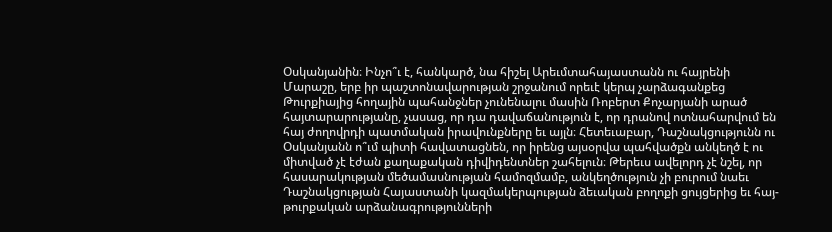Օսկանյանին։ Ինչո՞ւ է, հանկարծ, նա հիշել Արեւմտահայաստանն ու հայրենի Մարաշը, երբ իր պաշտոնավարության շրջանում որեւէ կերպ չարձագանքեց Թուրքիայից հողային պահանջներ չունենալու մասին Ռոբերտ Քոչարյանի արած հայտարարությանը, չասաց, որ դա դավաճանություն է, որ դրանով ոտնահարվում են հայ ժողովրդի պատմական իրավունքները եւ այլն։ Հետեւաբար, Դաշնակցությունն ու Օսկանյանն ո՞ւմ պիտի հավատացնեն, որ իրենց այսօրվա պահվածքն անկեղծ է ու միտված չէ էժան քաղաքական դիվիդենտներ շահելուն։ Թերեւս ավելորդ չէ նշել, որ հասարակության մեծամասնության համոզմամբ, անկեղծություն չի բուրում նաեւ Դաշնակցության Հայաստանի կազմակերպության ձեւական բողոքի ցույցերից եւ հայ-թուրքական արձանագրությունների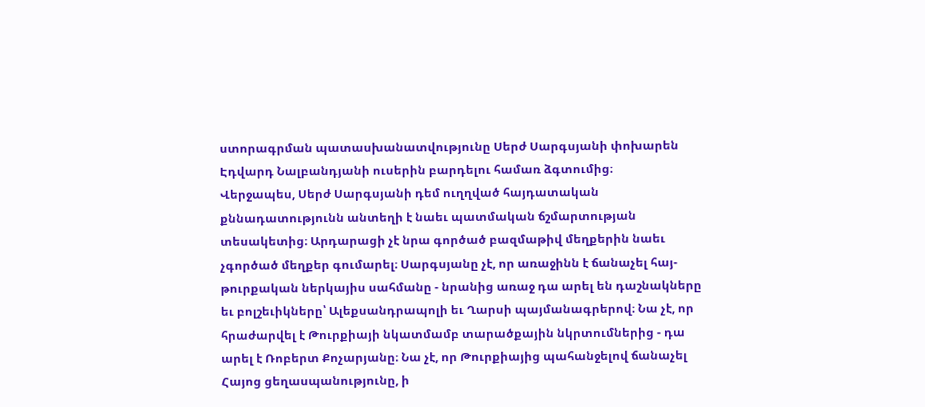ստորագրման պատասխանատվությունը Սերժ Սարգսյանի փոխարեն Էդվարդ Նալբանդյանի ուսերին բարդելու համառ ձգտումից։
Վերջապես, Սերժ Սարգսյանի դեմ ուղղված հայդատական քննադատությունն անտեղի է նաեւ պատմական ճշմարտության տեսակետից։ Արդարացի չէ նրա գործած բազմաթիվ մեղքերին նաեւ չգործած մեղքեր գումարել։ Սարգսյանը չէ, որ առաջինն է ճանաչել հայ-թուրքական ներկայիս սահմանը - նրանից առաջ դա արել են դաշնակները եւ բոլշեւիկները՝ Ալեքսանդրապոլի եւ Ղարսի պայմանագրերով։ Նա չէ, որ հրաժարվել է Թուրքիայի նկատմամբ տարածքային նկրտումներից - դա արել է Ռոբերտ Քոչարյանը։ Նա չէ, որ Թուրքիայից պահանջելով ճանաչել Հայոց ցեղասպանությունը, ի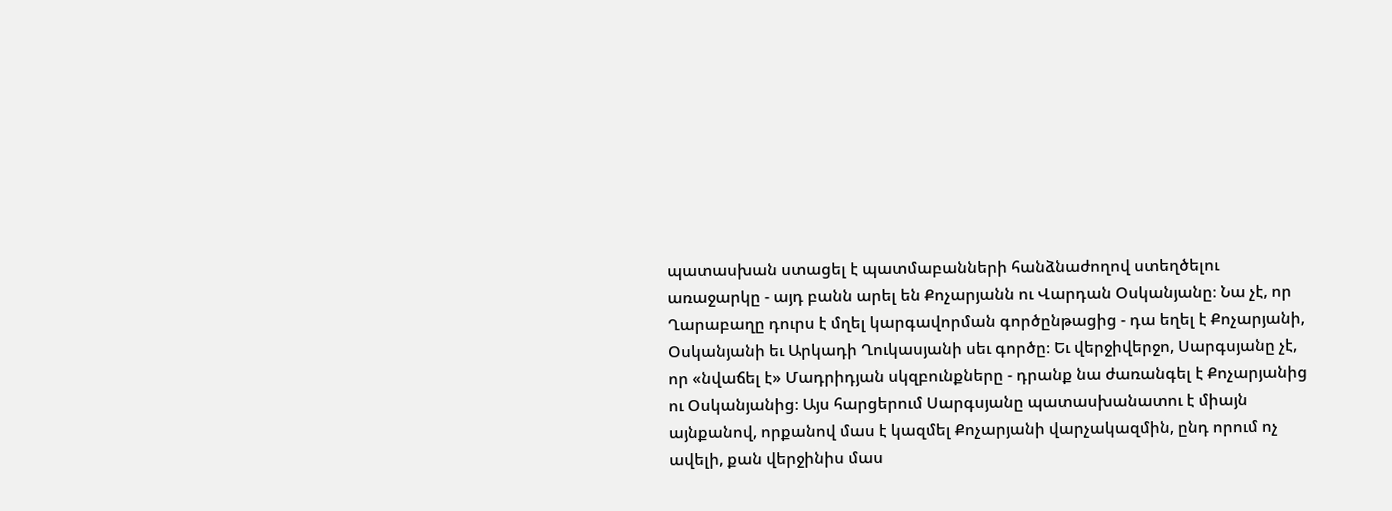պատասխան ստացել է պատմաբանների հանձնաժողով ստեղծելու առաջարկը - այդ բանն արել են Քոչարյանն ու Վարդան Օսկանյանը։ Նա չէ, որ Ղարաբաղը դուրս է մղել կարգավորման գործընթացից - դա եղել է Քոչարյանի, Օսկանյանի եւ Արկադի Ղուկասյանի սեւ գործը։ Եւ վերջիվերջո, Սարգսյանը չէ, որ «նվաճել է» Մադրիդյան սկզբունքները - դրանք նա ժառանգել է Քոչարյանից ու Օսկանյանից։ Այս հարցերում Սարգսյանը պատասխանատու է միայն այնքանով, որքանով մաս է կազմել Քոչարյանի վարչակազմին, ընդ որում ոչ ավելի, քան վերջինիս մաս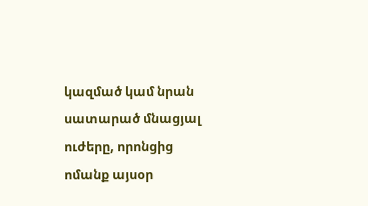կազմած կամ նրան սատարած մնացյալ ուժերը, որոնցից ոմանք այսօր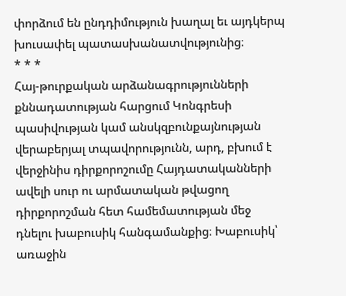փորձում են ընդդիմություն խաղալ եւ այդկերպ խուսափել պատասխանատվությունից։
* * *
Հայ-թուրքական արձանագրությունների քննադատության հարցում Կոնգրեսի պասիվության կամ անսկզբունքայնության վերաբերյալ տպավորությունն, արդ, բխում է վերջինիս դիրքորոշումը Հայդատականների ավելի սուր ու արմատական թվացող դիրքորոշման հետ համեմատության մեջ դնելու խաբուսիկ հանգամանքից։ Խաբուսիկ՝ առաջին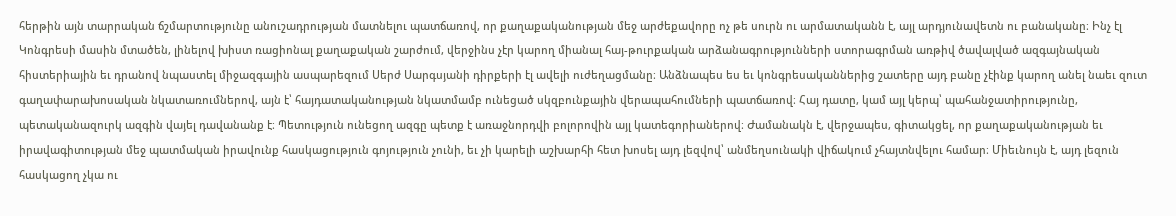հերթին այն տարրական ճշմարտությունը անուշադրության մատնելու պատճառով, որ քաղաքականության մեջ արժեքավորը ոչ թե սուրն ու արմատականն է, այլ արդյունավետն ու բանականը։ Ինչ էլ Կոնգրեսի մասին մտածեն, լինելով խիստ ռացիոնալ քաղաքական շարժում, վերջինս չէր կարող միանալ հայ-թուրքական արձանագրությունների ստորագրման առթիվ ծավալված ազգայնական հիստերիային եւ դրանով նպաստել միջազգային ասպարեզում Սերժ Սարգսյանի դիրքերի էլ ավելի ուժեղացմանը։ Անձնապես ես եւ կոնգրեսականներից շատերը այդ բանը չէինք կարող անել նաեւ զուտ գաղափարախոսական նկատառումներով, այն է՝ հայդատականության նկատմամբ ունեցած սկզբունքային վերապահումների պատճառով։ Հայ դատը, կամ այլ կերպ՝ պահանջատիրությունը, պետականազուրկ ազգին վայել դավանանք է։ Պետություն ունեցող ազգը պետք է առաջնորդվի բոլորովին այլ կատեգորիաներով։ Ժամանակն է, վերջապես, գիտակցել, որ քաղաքականության եւ իրավագիտության մեջ պատմական իրավունք հասկացություն գոյություն չունի, եւ չի կարելի աշխարհի հետ խոսել այդ լեզվով՝ անմեղսունակի վիճակում չհայտնվելու համար։ Միեւնույն է, այդ լեզուն հասկացող չկա ու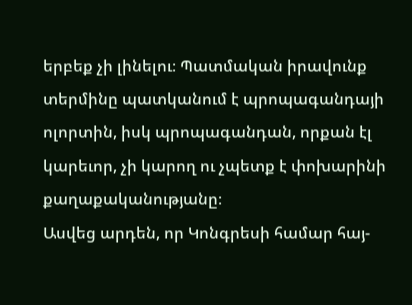երբեք չի լինելու։ Պատմական իրավունք տերմինը պատկանում է պրոպագանդայի ոլորտին, իսկ պրոպագանդան, որքան էլ կարեւոր, չի կարող ու չպետք է փոխարինի քաղաքականությանը։
Ասվեց արդեն, որ Կոնգրեսի համար հայ-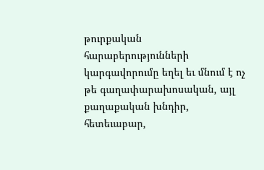թուրքական հարաբերությունների կարգավորումը եղել եւ մնում է ոչ թե գաղափարախոսական, այլ քաղաքական խնդիր, հետեւաբար,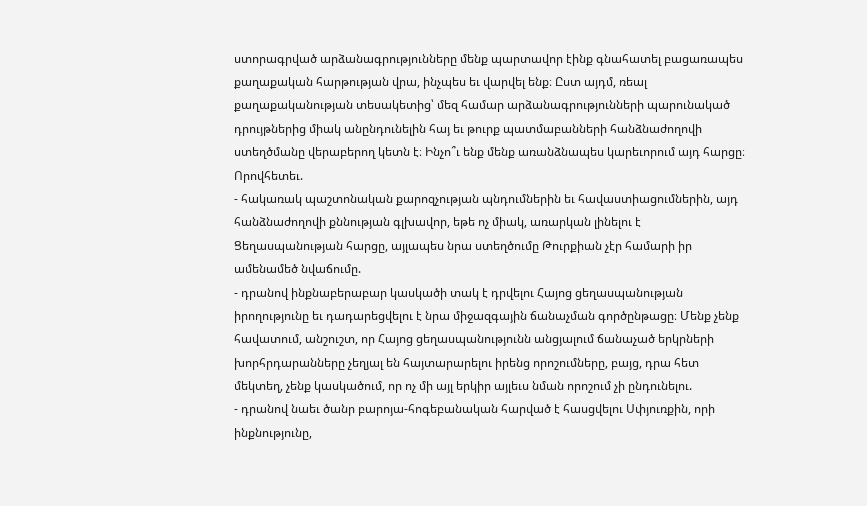ստորագրված արձանագրությունները մենք պարտավոր էինք գնահատել բացառապես քաղաքական հարթության վրա, ինչպես եւ վարվել ենք։ Ըստ այդմ, ռեալ քաղաքականության տեսակետից՝ մեզ համար արձանագրությունների պարունակած դրույթներից միակ անընդունելին հայ եւ թուրք պատմաբանների հանձնաժողովի ստեղծմանը վերաբերող կետն է։ Ինչո՞ւ ենք մենք առանձնապես կարեւորում այդ հարցը։ Որովհետեւ.
- հակառակ պաշտոնական քարոզչության պնդումներին եւ հավաստիացումներին, այդ հանձնաժողովի քննության գլխավոր, եթե ոչ միակ, առարկան լինելու է Ցեղասպանության հարցը, այլապես նրա ստեղծումը Թուրքիան չէր համարի իր ամենամեծ նվաճումը.
- դրանով ինքնաբերաբար կասկածի տակ է դրվելու Հայոց ցեղասպանության իրողությունը եւ դադարեցվելու է նրա միջազգային ճանաչման գործընթացը։ Մենք չենք հավատում, անշուշտ, որ Հայոց ցեղասպանությունն անցյալում ճանաչած երկրների խորհրդարանները չեղյալ են հայտարարելու իրենց որոշումները, բայց, դրա հետ մեկտեղ, չենք կասկածում, որ ոչ մի այլ երկիր այլեւս նման որոշում չի ընդունելու.
- դրանով նաեւ ծանր բարոյա-հոգեբանական հարված է հասցվելու Սփյուռքին, որի ինքնությունը,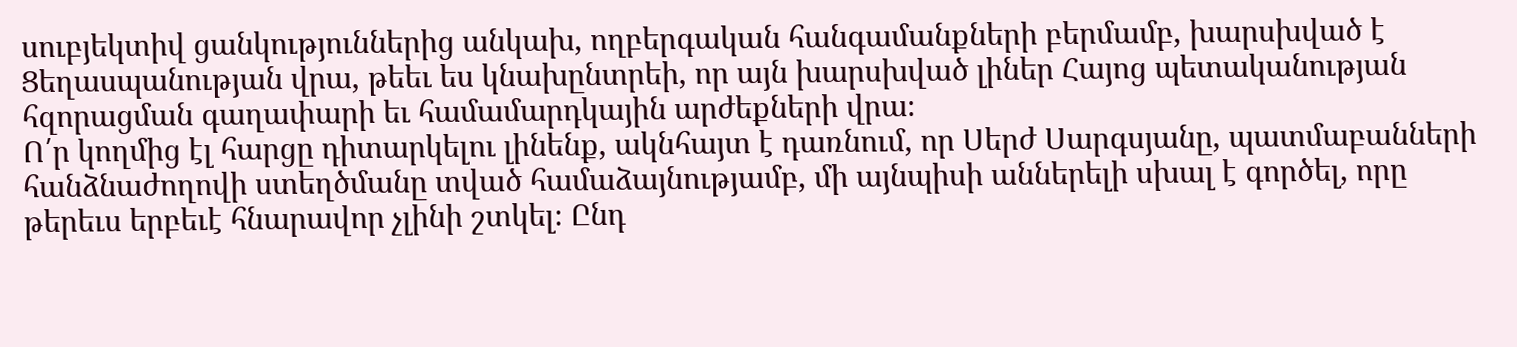սուբյեկտիվ ցանկություններից անկախ, ողբերգական հանգամանքների բերմամբ, խարսխված է Ցեղասպանության վրա, թեեւ ես կնախընտրեի, որ այն խարսխված լիներ Հայոց պետականության հզորացման գաղափարի եւ համամարդկային արժեքների վրա։
Ո՛ր կողմից էլ հարցը դիտարկելու լինենք, ակնհայտ է դառնում, որ Սերժ Սարգսյանը, պատմաբանների հանձնաժողովի ստեղծմանը տված համաձայնությամբ, մի այնպիսի աններելի սխալ է գործել, որը թերեւս երբեւէ հնարավոր չլինի շտկել։ Ընդ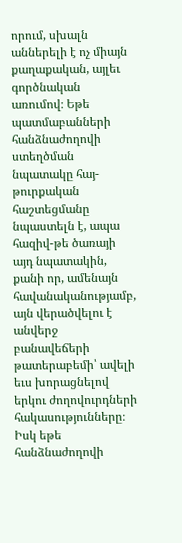որում, սխալն աններելի է ոչ միայն քաղաքական, այլեւ գործնական առումով։ Եթե պատմաբանների հանձնաժողովի ստեղծման նպատակը հայ-թուրքական հաշտեցմանը նպաստելն է, ապա հազիվ-թե ծառայի այդ նպատակին, քանի որ, ամենայն հավանականությամբ, այն վերածվելու է անվերջ բանավեճերի թատերաբեմի՝ ավելի եւս խորացնելով երկու ժողովուրդների հակասությունները։ Իսկ եթե հանձնաժողովի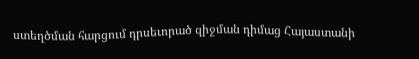ստեղծման հարցում դրսեւորած զիջման դիմաց Հայաստանի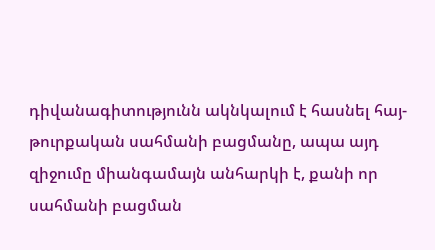դիվանագիտությունն ակնկալում է հասնել հայ-թուրքական սահմանի բացմանը, ապա այդ զիջումը միանգամայն անհարկի է, քանի որ սահմանի բացման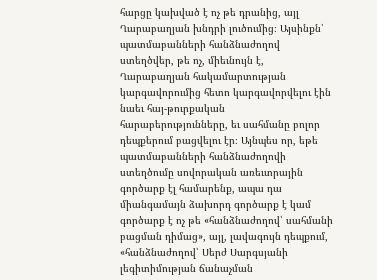հարցը կախված է ոչ թե դրանից, այլ Ղարաբաղյան խնդրի լուծումից։ Այսինքն՝ պատմաբանների հանձնաժողով ստեղծվեր, թե ոչ, միեւնույն է, Ղարաբաղյան հակամարտության կարգավորումից հետո կարգավորվելու էին նաեւ հայ-թուրքական հարաբերությունները, եւ սահմանը բոլոր դեպքերում բացվելու էր։ Այնպես որ, եթե պատմաբանների հանձնաժողովի ստեղծումը սովորական առեւտրային գործարք էլ համարենք, ապա դա միանգամայն ձախորդ գործարք է կամ գործարք է ոչ թե «հանձնաժողով՝ սահմանի բացման դիմաց», այլ, լավագույն դեպքում, «հանձնաժողով՝ Սերժ Սարգսյանի լեգիտիմության ճանաչման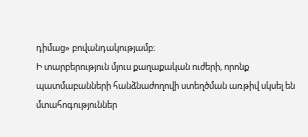դիմաց» բովանդակությամբ։
Ի տարբերություն մյուս քաղաքական ուժերի, որոնք պատմաբանների հանձնաժողովի ստեղծման առթիվ սկսել են մտահոգություններ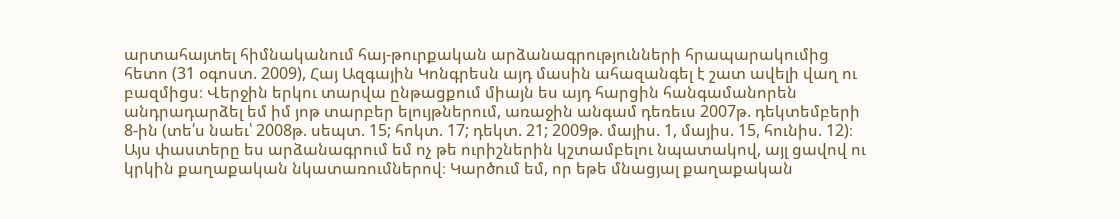արտահայտել հիմնականում հայ-թուրքական արձանագրությունների հրապարակումից հետո (31 օգոստ. 2009), Հայ Ազգային Կոնգրեսն այդ մասին ահազանգել է շատ ավելի վաղ ու բազմիցս։ Վերջին երկու տարվա ընթացքում միայն ես այդ հարցին հանգամանորեն անդրադարձել եմ իմ յոթ տարբեր ելույթներում, առաջին անգամ դեռեւս 2007թ. դեկտեմբերի 8-ին (տե՛ս նաեւ՝ 2008թ. սեպտ. 15; հոկտ. 17; դեկտ. 21; 2009թ. մայիս. 1, մայիս. 15, հունիս. 12)։ Այս փաստերը ես արձանագրում եմ ոչ թե ուրիշներին կշտամբելու նպատակով, այլ ցավով ու կրկին քաղաքական նկատառումներով։ Կարծում եմ, որ եթե մնացյալ քաղաքական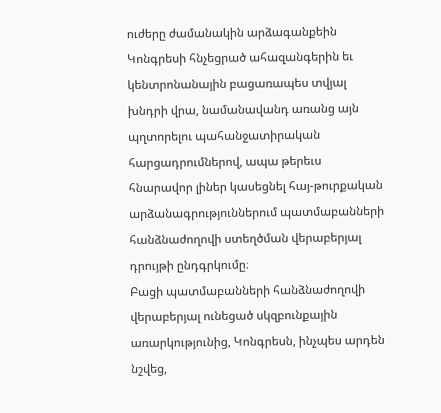ուժերը ժամանակին արձագանքեին Կոնգրեսի հնչեցրած ահազանգերին եւ կենտրոնանային բացառապես տվյալ խնդրի վրա, նամանավանդ առանց այն պղտորելու պահանջատիրական հարցադրումներով, ապա թերեւս հնարավոր լիներ կասեցնել հայ-թուրքական արձանագրություններում պատմաբանների հանձնաժողովի ստեղծման վերաբերյալ դրույթի ընդգրկումը։
Բացի պատմաբանների հանձնաժողովի վերաբերյալ ունեցած սկզբունքային առարկությունից, Կոնգրեսն, ինչպես արդեն նշվեց,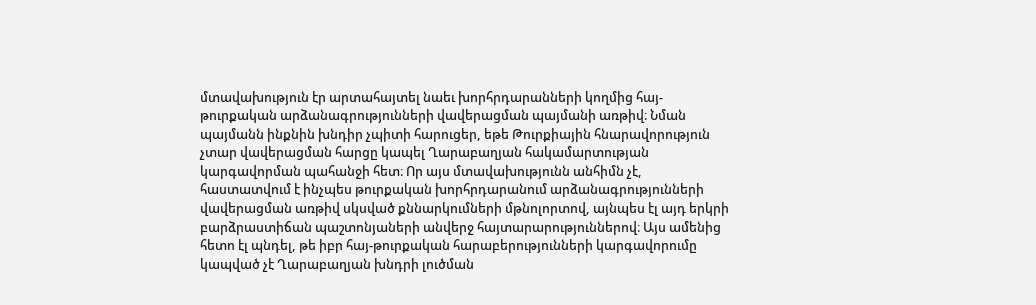մտավախություն էր արտահայտել նաեւ խորհրդարանների կողմից հայ-թուրքական արձանագրությունների վավերացման պայմանի առթիվ։ Նման պայմանն ինքնին խնդիր չպիտի հարուցեր, եթե Թուրքիային հնարավորություն չտար վավերացման հարցը կապել Ղարաբաղյան հակամարտության կարգավորման պահանջի հետ։ Որ այս մտավախությունն անհիմն չէ, հաստատվում է ինչպես թուրքական խորհրդարանում արձանագրությունների վավերացման առթիվ սկսված քննարկումների մթնոլորտով, այնպես էլ այդ երկրի բարձրաստիճան պաշտոնյաների անվերջ հայտարարություններով։ Այս ամենից հետո էլ պնդել, թե իբր հայ-թուրքական հարաբերությունների կարգավորումը կապված չէ Ղարաբաղյան խնդրի լուծման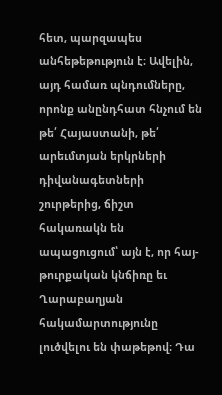հետ, պարզապես անհեթեթություն է։ Ավելին, այդ համառ պնդումները, որոնք անընդհատ հնչում են թե՛ Հայաստանի, թե՛ արեւմտյան երկրների դիվանագետների շուրթերից, ճիշտ հակառակն են ապացուցում՝ այն է, որ հայ-թուրքական կնճիռը եւ Ղարաբաղյան հակամարտությունը լուծվելու են փաթեթով։ Դա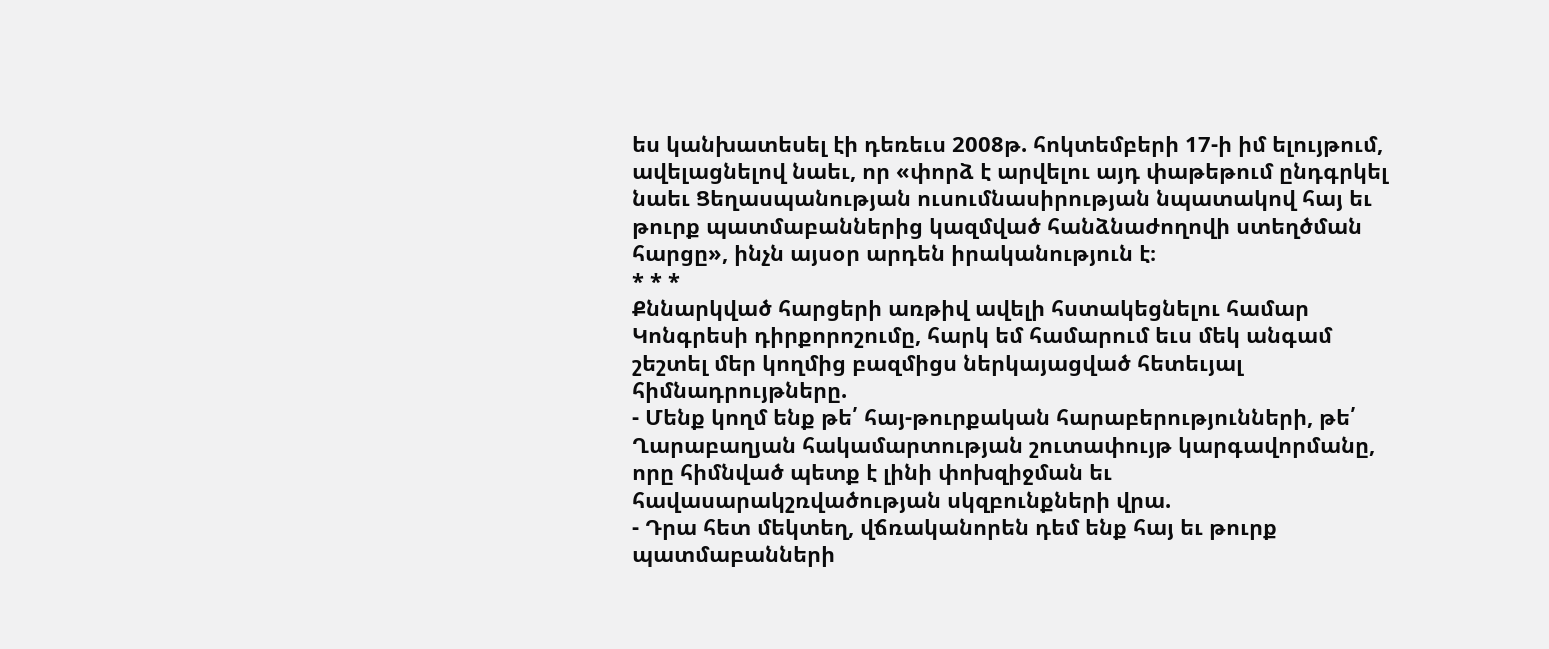ես կանխատեսել էի դեռեւս 2008թ. հոկտեմբերի 17-ի իմ ելույթում, ավելացնելով նաեւ, որ «փորձ է արվելու այդ փաթեթում ընդգրկել նաեւ Ցեղասպանության ուսումնասիրության նպատակով հայ եւ թուրք պատմաբաններից կազմված հանձնաժողովի ստեղծման հարցը», ինչն այսօր արդեն իրականություն է։
* * *
Քննարկված հարցերի առթիվ ավելի հստակեցնելու համար Կոնգրեսի դիրքորոշումը, հարկ եմ համարում եւս մեկ անգամ շեշտել մեր կողմից բազմիցս ներկայացված հետեւյալ հիմնադրույթները.
- Մենք կողմ ենք թե՛ հայ-թուրքական հարաբերությունների, թե՛ Ղարաբաղյան հակամարտության շուտափույթ կարգավորմանը, որը հիմնված պետք է լինի փոխզիջման եւ հավասարակշռվածության սկզբունքների վրա.
- Դրա հետ մեկտեղ, վճռականորեն դեմ ենք հայ եւ թուրք պատմաբանների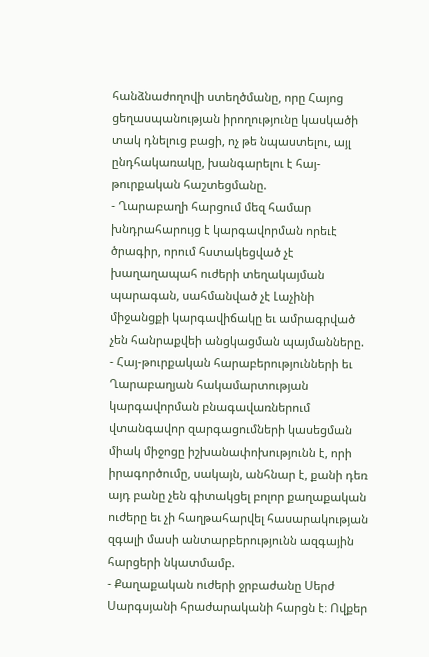հանձնաժողովի ստեղծմանը, որը Հայոց ցեղասպանության իրողությունը կասկածի տակ դնելուց բացի, ոչ թե նպաստելու, այլ ընդհակառակը, խանգարելու է հայ-թուրքական հաշտեցմանը.
- Ղարաբաղի հարցում մեզ համար խնդրահարույց է կարգավորման որեւէ ծրագիր, որում հստակեցված չէ խաղաղապահ ուժերի տեղակայման պարագան, սահմանված չէ Լաչինի միջանցքի կարգավիճակը եւ ամրագրված չեն հանրաքվեի անցկացման պայմանները.
- Հայ-թուրքական հարաբերությունների եւ Ղարաբաղյան հակամարտության կարգավորման բնագավառներում վտանգավոր զարգացումների կասեցման միակ միջոցը իշխանափոխությունն է, որի իրագործումը, սակայն, անհնար է, քանի դեռ այդ բանը չեն գիտակցել բոլոր քաղաքական ուժերը եւ չի հաղթահարվել հասարակության զգալի մասի անտարբերությունն ազգային հարցերի նկատմամբ.
- Քաղաքական ուժերի ջրբաժանը Սերժ Սարգսյանի հրաժարականի հարցն է։ Ովքեր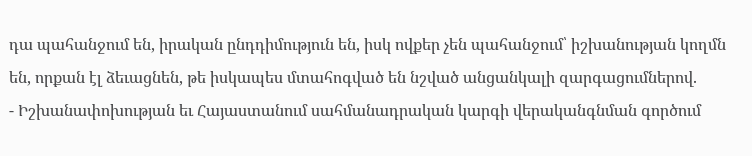դա պահանջում են, իրական ընդդիմություն են, իսկ ովքեր չեն պահանջում՝ իշխանության կողմն են, որքան էլ ձեւացնեն, թե իսկապես մտահոգված են նշված անցանկալի զարգացումներով.
- Իշխանափոխության եւ Հայաստանում սահմանադրական կարգի վերականգնման գործում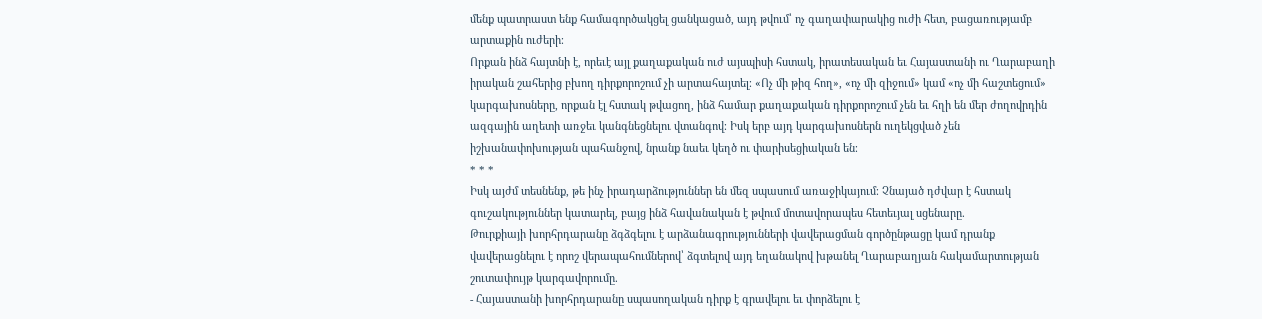մենք պատրաստ ենք համագործակցել ցանկացած, այդ թվում՝ ոչ գաղափարակից ուժի հետ, բացառությամբ արտաքին ուժերի։
Որքան ինձ հայտնի է, որեւէ այլ քաղաքական ուժ այսպիսի հստակ, իրատեսական եւ Հայաստանի ու Ղարաբաղի իրական շահերից բխող դիրքորոշում չի արտահայտել։ «Ոչ մի թիզ հող», «ոչ մի զիջում» կամ «ոչ մի հաշտեցում» կարգախոսները, որքան էլ հստակ թվացող, ինձ համար քաղաքական դիրքորոշում չեն եւ հղի են մեր ժողովրդին ազգային աղետի առջեւ կանգնեցնելու վտանգով։ Իսկ երբ այդ կարգախոսներն ուղեկցված չեն իշխանափոխության պահանջով, նրանք նաեւ կեղծ ու փարիսեցիական են։
* * *
Իսկ այժմ տեսնենք, թե ինչ իրադարձություններ են մեզ սպասում առաջիկայում։ Չնայած դժվար է հստակ գուշակություններ կատարել, բայց ինձ հավանական է թվում մոտավորապես հետեւյալ սցենարը.
Թուրքիայի խորհրդարանը ձգձգելու է արձանագրությունների վավերացման գործընթացը կամ դրանք վավերացնելու է որոշ վերապահումներով՝ ձգտելով այդ եղանակով խթանել Ղարաբաղյան հակամարտության շուտափույթ կարգավորումը.
- Հայաստանի խորհրդարանը սպասողական դիրք է գրավելու եւ փորձելու է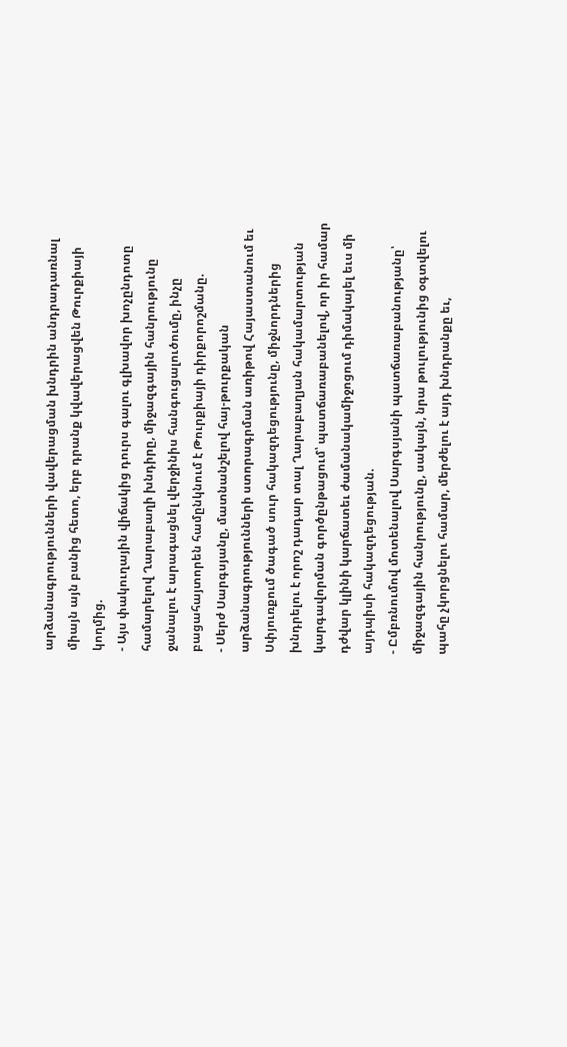արձանագրությունների վավերացման խնդրին անդրադառնալ միայն այն բանից հետո, երբ դրանք կվավերացվեն Թուրքիայի կողմից.
- Այս փակուղային վիճակից դուրս գալու գլխավոր խոչընդոտը համարելով Ղարաբաղի խնդիրը, միջազգային հանրությունը ջանալու է արագացնել վերջինիս հանգուցալուծումը, ինչը բացահայտորեն համընկնում է Թուրքիայի դիրքորոշմանը.
- Սերժ Սարգսյանը, մատնանշելով հայ-թուրքական արձանագրությունների ստորագրման առիթով Հայաստանում եւ Սփյուռքում ծագած սուր հակազդեցությունը, միջնորդներից խնդրելու է որոշ դադար տալ Ղարաբաղյան հակամարտության կարգավորման գործընթացում՝ պատճառաբանելով, որ իր համար դժվար կլինի կարճատեւ ժամանակամիջոցում դիմակայել եւս մի այդպիսի հակազդեցության.
- Ըմբռնումով մոտենալով Սարգսյանի պատճառաբանությանը՝ միջազգային հանրությունը, սակայն, նրա թուլությունից օգտվելու պահը չկորցնելու համար, մերժելու է այդ խնդրանքը եւ,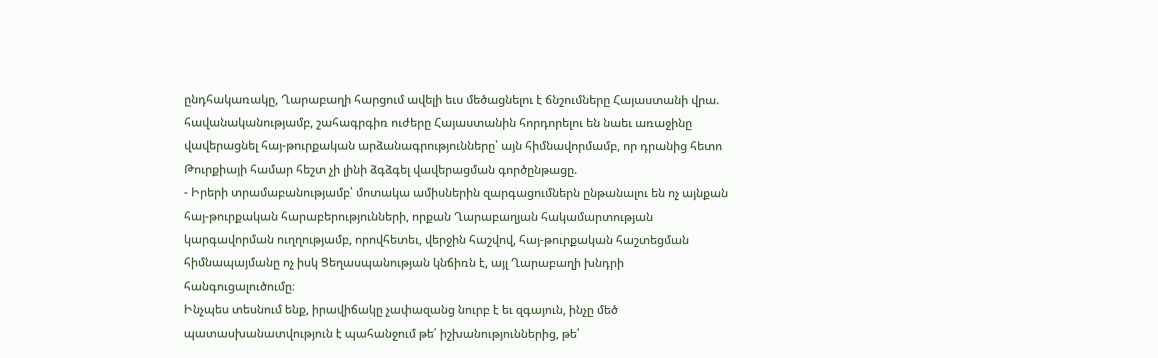ընդհակառակը, Ղարաբաղի հարցում ավելի եւս մեծացնելու է ճնշումները Հայաստանի վրա.
հավանականությամբ, շահագրգիռ ուժերը Հայաստանին հորդորելու են նաեւ առաջինը վավերացնել հայ-թուրքական արձանագրությունները՝ այն հիմնավորմամբ, որ դրանից հետո Թուրքիայի համար հեշտ չի լինի ձգձգել վավերացման գործընթացը.
- Իրերի տրամաբանությամբ՝ մոտակա ամիսներին զարգացումներն ընթանալու են ոչ այնքան հայ-թուրքական հարաբերությունների, որքան Ղարաբաղյան հակամարտության կարգավորման ուղղությամբ, որովհետեւ, վերջին հաշվով, հայ-թուրքական հաշտեցման հիմնապայմանը ոչ իսկ Ցեղասպանության կնճիռն է, այլ Ղարաբաղի խնդրի հանգուցալուծումը։
Ինչպես տեսնում ենք, իրավիճակը չափազանց նուրբ է եւ զգայուն, ինչը մեծ պատասխանատվություն է պահանջում թե՛ իշխանություններից, թե՛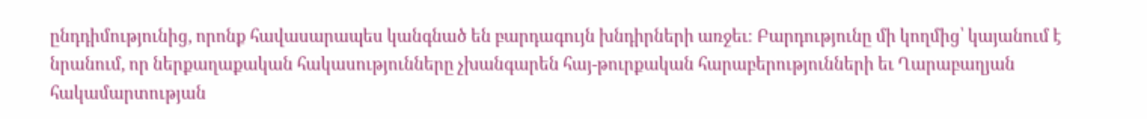ընդդիմությունից, որոնք հավասարապես կանգնած են բարդագույն խնդիրների առջեւ։ Բարդությունը մի կողմից՝ կայանում է նրանում, որ ներքաղաքական հակասությունները չխանգարեն հայ-թուրքական հարաբերությունների եւ Ղարաբաղյան հակամարտության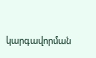կարգավորման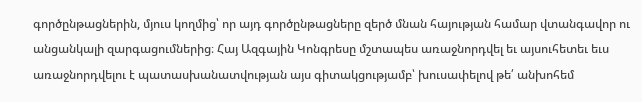գործընթացներին, մյուս կողմից՝ որ այդ գործընթացները զերծ մնան հայության համար վտանգավոր ու անցանկալի զարգացումներից։ Հայ Ազգային Կոնգրեսը մշտապես առաջնորդվել եւ այսուհետեւ եւս առաջնորդվելու է պատասխանատվության այս գիտակցությամբ՝ խուսափելով թե՛ անխոհեմ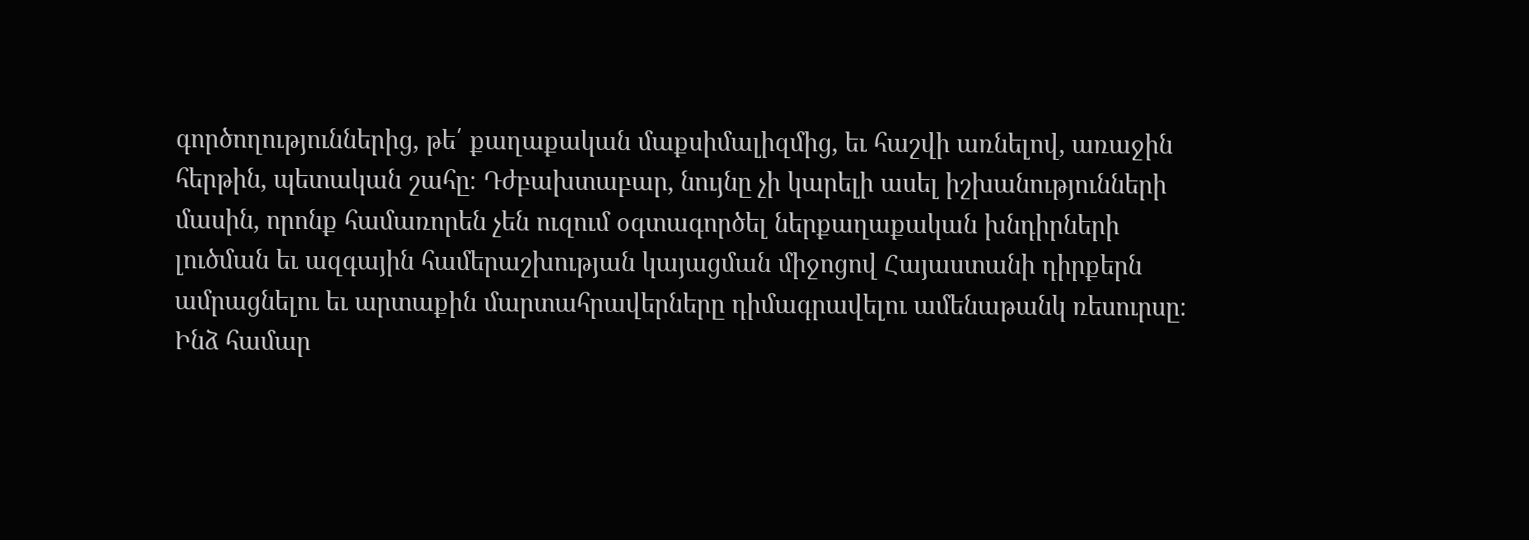գործողություններից, թե՛ քաղաքական մաքսիմալիզմից, եւ հաշվի առնելով, առաջին հերթին, պետական շահը։ Դժբախտաբար, նույնը չի կարելի ասել իշխանությունների մասին, որոնք համառորեն չեն ուզում օգտագործել ներքաղաքական խնդիրների լուծման եւ ազգային համերաշխության կայացման միջոցով Հայաստանի դիրքերն ամրացնելու եւ արտաքին մարտահրավերները դիմագրավելու ամենաթանկ ռեսուրսը։
Ինձ համար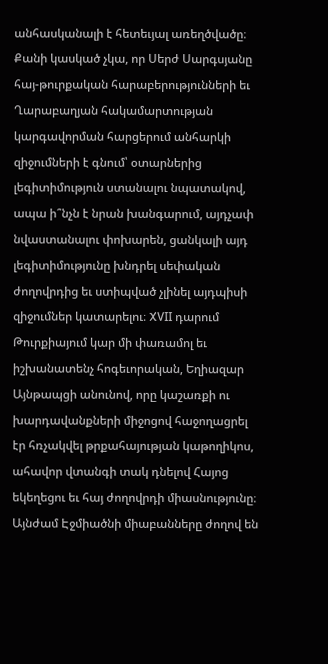անհասկանալի է հետեւյալ առեղծվածը։ Քանի կասկած չկա, որ Սերժ Սարգսյանը հայ-թուրքական հարաբերությունների եւ Ղարաբաղյան հակամարտության կարգավորման հարցերում անհարկի զիջումների է գնում՝ օտարներից լեգիտիմություն ստանալու նպատակով, ապա ի՞նչն է նրան խանգարում, այդչափ նվաստանալու փոխարեն, ցանկալի այդ լեգիտիմությունը խնդրել սեփական ժողովրդից եւ ստիպված չլինել այդպիսի զիջումներ կատարելու։ XVII դարում Թուրքիայում կար մի փառամոլ եւ իշխանատենչ հոգեւորական, Եղիազար Այնթապցի անունով, որը կաշառքի ու խարդավանքների միջոցով հաջողացրել էր հռչակվել թրքահայության կաթողիկոս, ահավոր վտանգի տակ դնելով Հայոց եկեղեցու եւ հայ ժողովրդի միասնությունը։ Այնժամ Էջմիածնի միաբանները ժողով են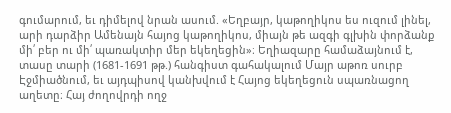գումարում, եւ դիմելով նրան ասում. «Եղբայր, կաթողիկոս ես ուզում լինել, արի դարձիր Ամենայն հայոց կաթողիկոս, միայն թե ազգի գլխին փորձանք մի՛ բեր ու մի՛ պառակտիր մեր եկեղեցին»։ Եղիազարը համաձայնում է, տասը տարի (1681-1691 թթ.) հանգիստ գահակալում Մայր աթոռ սուրբ Էջմիածնում, եւ այդպիսով կանխվում է Հայոց եկեղեցուն սպառնացող աղետը։ Հայ ժողովրդի ողջ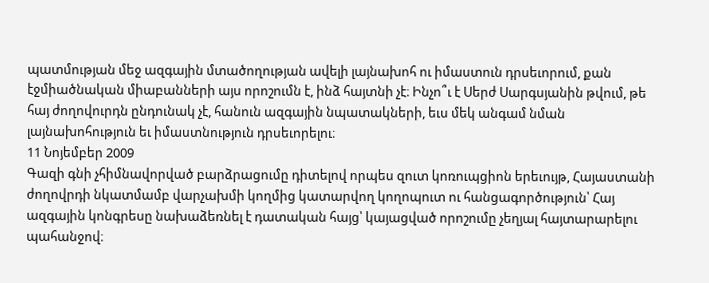պատմության մեջ ազգային մտածողության ավելի լայնախոհ ու իմաստուն դրսեւորում, քան էջմիածնական միաբանների այս որոշումն է, ինձ հայտնի չէ։ Ինչո՞ւ է Սերժ Սարգսյանին թվում, թե հայ ժողովուրդն ընդունակ չէ, հանուն ազգային նպատակների, եւս մեկ անգամ նման լայնախոհություն եւ իմաստնություն դրսեւորելու։
11 Նոյեմբեր 2009
Գազի գնի չհիմնավորված բարձրացումը դիտելով որպես զուտ կոռուպցիոն երեւույթ, Հայաստանի ժողովրդի նկատմամբ վարչախմի կողմից կատարվող կողոպուտ ու հանցագործություն՝ Հայ ազգային կոնգրեսը նախաձեռնել է դատական հայց՝ կայացված որոշումը չեղյալ հայտարարելու պահանջով։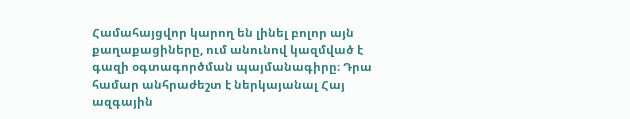Համահայցվոր կարող են լինել բոլոր այն քաղաքացիները, ում անունով կազմված է գազի օգտագործման պայմանագիրը։ Դրա համար անհրաժեշտ է ներկայանալ Հայ ազգային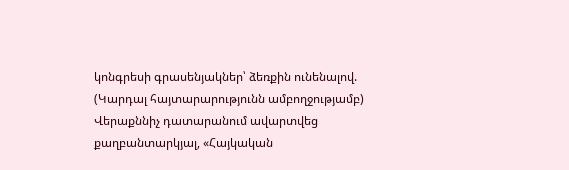կոնգրեսի գրասենյակներ՝ ձեռքին ունենալով.
(Կարդալ հայտարարությունն ամբողջությամբ)
Վերաքննիչ դատարանում ավարտվեց քաղբանտարկյալ, «Հայկական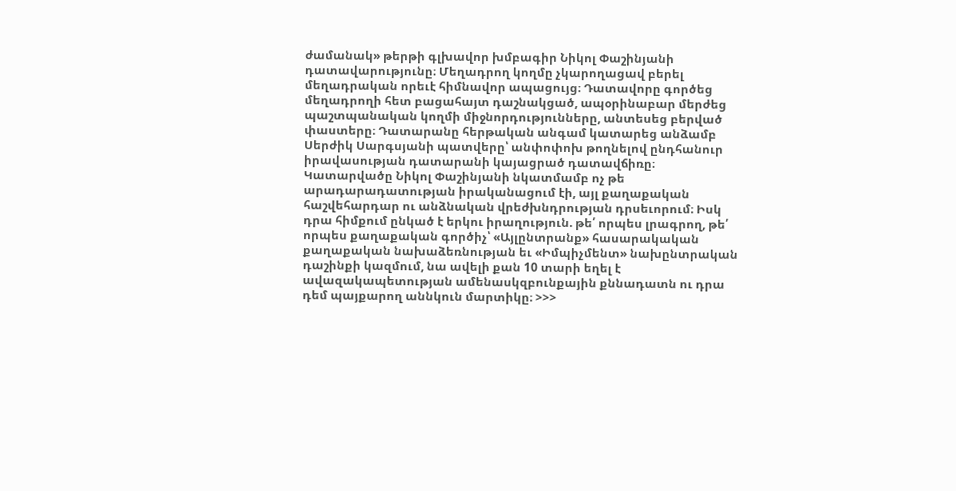ժամանակ» թերթի գլխավոր խմբագիր Նիկոլ Փաշինյանի դատավարությունը։ Մեղադրող կողմը չկարողացավ բերել մեղադրական որեւէ հիմնավոր ապացույց։ Դատավորը գործեց մեղադրողի հետ բացահայտ դաշնակցած, ապօրինաբար մերժեց պաշտպանական կողմի միջնորդությունները, անտեսեց բերված փաստերը։ Դատարանը հերթական անգամ կատարեց անձամբ Սերժիկ Սարգսյանի պատվերը՝ անփոփոխ թողնելով ընդհանուր իրավասության դատարանի կայացրած դատավճիռը։
Կատարվածը Նիկոլ Փաշինյանի նկատմամբ ոչ թե արադարադատության իրականացում էի, այլ քաղաքական հաշվեհարդար ու անձնական վրեժխնդրության դրսեւորում։ Իսկ դրա հիմքում ընկած է երկու իրաղություն. թե՛ որպես լրագրող, թե՛ որպես քաղաքական գործիչ՝ «Այլընտրանք» հասարակական քաղաքական նախաձեռնության եւ «Իմպիչմենտ» նախընտրական դաշինքի կազմում, նա ավելի քան 10 տարի եղել է ավազակապետության ամենասկզբունքային քննադատն ու դրա դեմ պայքարող աննկուն մարտիկը։ >>>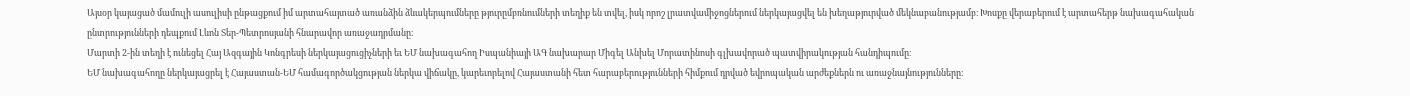Այսօր կայացած մամուլի ասուլիսի ընթացքում իմ արտահայտած առանձին ձևակերպումները թյուրըմբռնումների տեղիք են տվել, իսկ որոշ լրատվամիջոցներում ներկայացվել են խեղաթյուրված մեկնաբանությամբ։ Խոսքը վերաբերում է արտահերթ նախագահական ընտրությունների դեպքում Լևոն Տեր-Պետրոսյանի հնարավոր առաջադրմանը։
Մարտի 2-ին տեղի է ունեցել Հայ Ազգային Կոնգրեսի ներկայացուցիչների եւ ԵՄ նախագահող Իսպանիայի ԱԳ նախարար Միգել Անխել Մորատինոսի գլխավորած պատվիրակության հանդիպումը։
ԵՄ նախագահողը ներկայացրել է Հայաստան-ԵՄ համագործակցության ներկա վիճակը, կարեւորելով Հայաստանի հետ հարաբերությունների հիմքում դրված եվրոպական արժեքներն ու առաջնայնությունները։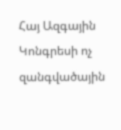Հայ Ազգային Կոնգրեսի ոչ զանգվածային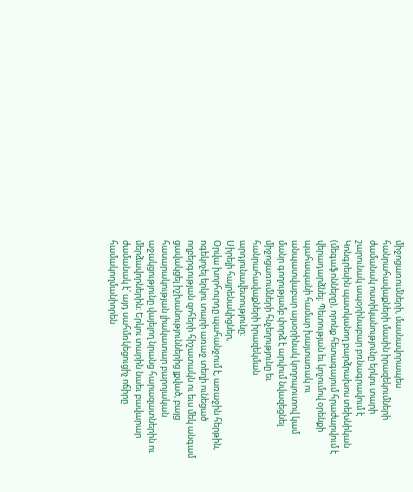միջոցառումների, մասնավորապես հանրահավաքների մասին իրազեկումների ժամանակ ոստիկանությունը երկու տարի շարունակ ապօրինաբար բռնագրավում է Կոնգրեսին պատկանող բարձրախոս տեխնիկան (մեգաֆոնները), որոնք հետագայում հրաժարվում է վերադարձնել։ Պետության եւ կոչումով օրենքի պահապանի համար խայտառակ ու անպատվաբար այսօրինակ կողոպուտով կամ մանր գողությամբ փորձ է արվում նվազեցնել միջոցառումների հնչեղությունը եւ հանրահավաքների իրազեկման արդյունավետությունը։
Սիրելի հայրենակիցներ,
Օրվա խորհուրդը պահանջում է, առաջին հերթին, ոգեկոչել երկու տարի առաջ տեղի ունեցած ողբերգության զոհերի հիշատակն ու եւս մեկ անգամ ցավակցել իշխանություններից լքված, բայց հասարակության լիակատար բարոյական աջակցությունը վայելող նրանց հարազատներին ու մերձավորներին։ Երկու տարին նաեւ բավարար ժամանակ է՝ այդ սահմռկեցուցիչ ոճիրը համակողմանիորեն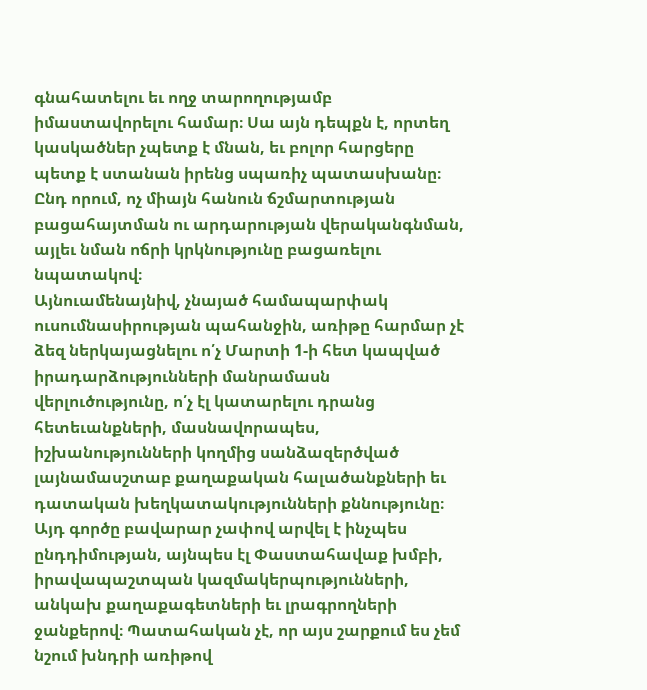գնահատելու եւ ողջ տարողությամբ իմաստավորելու համար։ Սա այն դեպքն է, որտեղ կասկածներ չպետք է մնան, եւ բոլոր հարցերը պետք է ստանան իրենց սպառիչ պատասխանը։ Ընդ որում, ոչ միայն հանուն ճշմարտության բացահայտման ու արդարության վերականգնման, այլեւ նման ոճրի կրկնությունը բացառելու նպատակով։
Այնուամենայնիվ, չնայած համապարփակ ուսումնասիրության պահանջին, առիթը հարմար չէ ձեզ ներկայացնելու ո՛չ Մարտի 1-ի հետ կապված իրադարձությունների մանրամասն վերլուծությունը, ո՛չ էլ կատարելու դրանց հետեւանքների, մասնավորապես, իշխանությունների կողմից սանձազերծված լայնամասշտաբ քաղաքական հալածանքների եւ դատական խեղկատակությունների քննությունը։ Այդ գործը բավարար չափով արվել է ինչպես ընդդիմության, այնպես էլ Փաստահավաք խմբի, իրավապաշտպան կազմակերպությունների, անկախ քաղաքագետների եւ լրագրողների ջանքերով։ Պատահական չէ, որ այս շարքում ես չեմ նշում խնդրի առիթով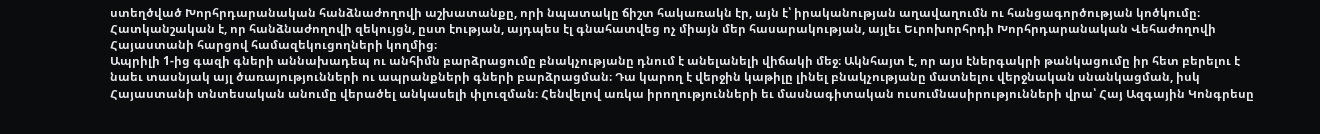ստեղծված Խորհրդարանական հանձնաժողովի աշխատանքը, որի նպատակը ճիշտ հակառակն էր, այն է՝ իրականության աղավաղումն ու հանցագործության կոծկումը։ Հատկանշական է, որ հանձնաժողովի զեկույցն, ըստ էության, այդպես էլ գնահատվեց ոչ միայն մեր հասարակության, այլեւ Եւրոխորհրդի Խորհրդարանական Վեհաժողովի Հայաստանի հարցով համազեկուցողների կողմից։
Ապրիլի 1-ից գազի գների աննախադեպ ու անհիմն բարձրացումը բնակչությանը դնում է անելանելի վիճակի մեջ։ Ակնհայտ է, որ այս էներգակրի թանկացումը իր հետ բերելու է նաեւ տասնյակ այլ ծառայությունների ու ապրանքների գների բարձրացման։ Դա կարող է վերջին կաթիլը լինել բնակչությանը մատնելու վերջնական սնանկացման, իսկ Հայաստանի տնտեսական անումը վերածել անկասելի փլուզման։ Հենվելով առկա իրողությունների եւ մասնագիտական ուսումնասիրությունների վրա՝ Հայ Ազգային Կոնգրեսը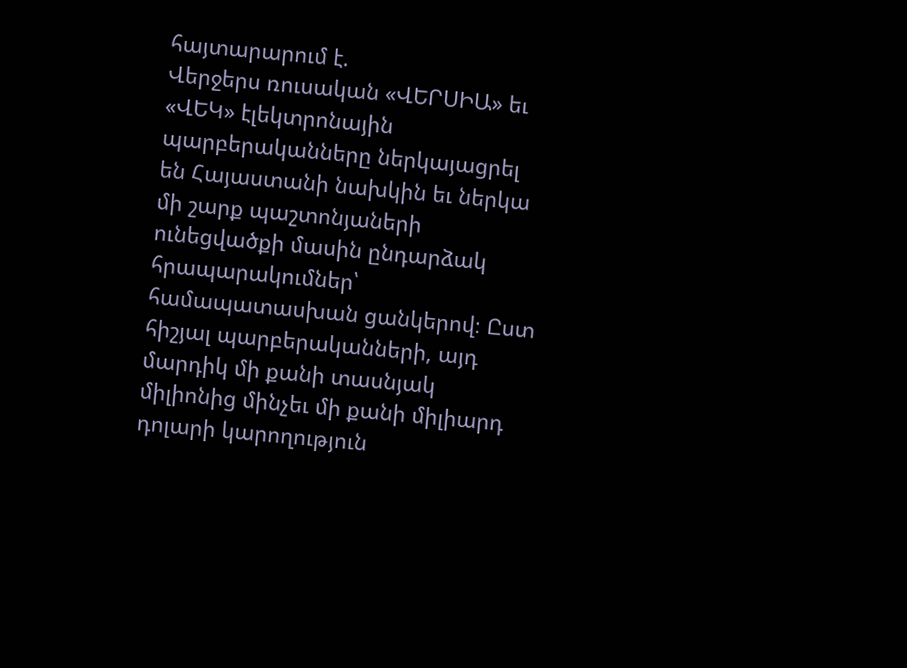հայտարարում է.
Վերջերս ռուսական «ՎԵՐՍԻԱ» եւ «ՎԵԿ» էլեկտրոնային պարբերականները ներկայացրել են Հայաստանի նախկին եւ ներկա մի շարք պաշտոնյաների ունեցվածքի մասին ընդարձակ հրապարակումներ՝ համապատասխան ցանկերով։ Ըստ հիշյալ պարբերականների, այդ մարդիկ մի քանի տասնյակ միլիոնից մինչեւ մի քանի միլիարդ դոլարի կարողություն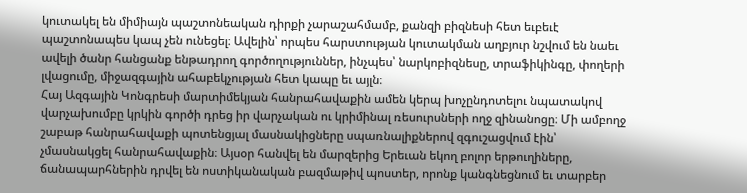կուտակել են միմիայն պաշտոնեական դիրքի չարաշահմամբ, քանզի բիզնեսի հետ եւբեւէ պաշտոնապես կապ չեն ունեցել։ Ավելին՝ որպես հարստության կուտակման աղբյուր նշվում են նաեւ ավելի ծանր հանցանք ենթադրող գործողություններ, ինչպես՝ նարկոբիզնեսը, տրաֆիկինգը, փողերի լվացումը, միջազգային ահաբեկչության հետ կապը եւ այլն։
Հայ Ազգային Կոնգրեսի մարտիմեկյան հանրահավաքին ամեն կերպ խոչընդոտելու նպատակով վարչախումբը կրկին գործի դրեց իր վարչական ու կրիմինալ ռեսուրսների ողջ զինանոցը։ Մի ամբողջ շաբաթ հանրահավաքի պոտենցյալ մասնակիցները սպառնալիքներով զգուշացվում էին՝ չմասնակցել հանրահավաքին։ Այսօր հանվել են մարզերից Երեւան եկող բոլոր երթուղիները, ճանապարհներին դրվել են ոստիկանական բազմաթիվ պոստեր, որոնք կանգնեցնում եւ տարբեր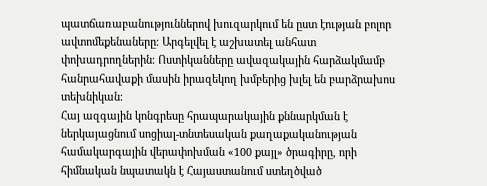պատճառաբանություններով խուզարկում են ըստ էության բոլոր ավտոմեքենաները։ Արգելվել է աշխատել անհատ փոխադրողներին։ Ոստիկանները ավազակային հարձակմամբ հանրահավաքի մասին իրազեկող խմբերից խլել են բարձրախոս տեխնիկան։
Հայ ազգային կոնգրեսը հրապարակային քննարկման է ներկայացնում սոցիալ-տնտեսական քաղաքականության համակարգային վերափոխման «100 քայլ» ծրագիրը, որի հիմնական նպատակն է Հայաստանում ստեղծված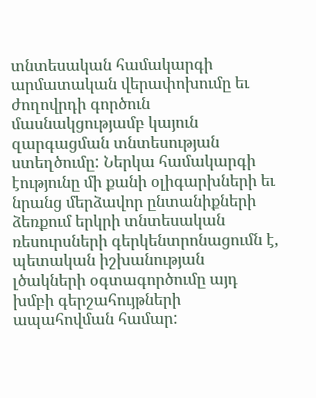տնտեսական համակարգի արմատական վերափոխումը եւ ժողովրդի գործուն մասնակցությամբ կայուն զարգացման տնտեսության ստեղծումը: Ներկա համակարգի էությունը մի քանի օլիգարխների եւ նրանց մերձավոր ընտանիքների ձեռքում երկրի տնտեսական ռեսուրսների գերկենտրոնացումն է, պետական իշխանության լծակների օգտագործումը այդ խմբի գերշահույթների ապահովման համար: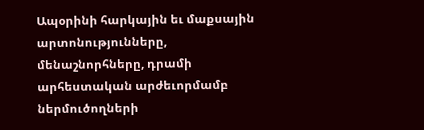Ապօրինի հարկային եւ մաքսային արտոնությունները, մենաշնորհները, դրամի արհեստական արժեւորմամբ ներմուծողների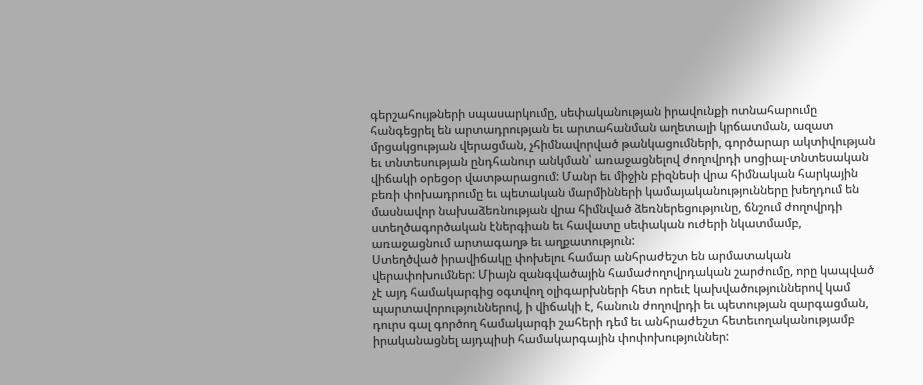գերշահույթների սպասարկումը, սեփականության իրավունքի ոտնահարումը հանգեցրել են արտադրության եւ արտահանման աղետալի կրճատման, ազատ մրցակցության վերացման, չհիմնավորված թանկացումների, գործարար ակտիվության եւ տնտեսության ընդհանուր անկման՝ առաջացնելով ժողովրդի սոցիալ-տնտեսական վիճակի օրեցօր վատթարացում: Մանր եւ միջին բիզնեսի վրա հիմնական հարկային բեռի փոխադրումը եւ պետական մարմինների կամայականությունները խեղդում են մասնավոր նախաձեռնության վրա հիմնված ձեռներեցությունը, ճնշում ժողովրդի ստեղծագործական էներգիան եւ հավատը սեփական ուժերի նկատմամբ, առաջացնում արտագաղթ եւ աղքատություն:
Ստեղծված իրավիճակը փոխելու համար անհրաժեշտ են արմատական վերափոխումներ: Միայն զանգվածային համաժողովրդական շարժումը, որը կապված չէ այդ համակարգից օգտվող օլիգարխների հետ որեւէ կախվածություններով կամ պարտավորություններով, ի վիճակի է, հանուն ժողովրդի եւ պետության զարգացման, դուրս գալ գործող համակարգի շահերի դեմ եւ անհրաժեշտ հետեւողականությամբ իրականացնել այդպիսի համակարգային փոփոխություններ: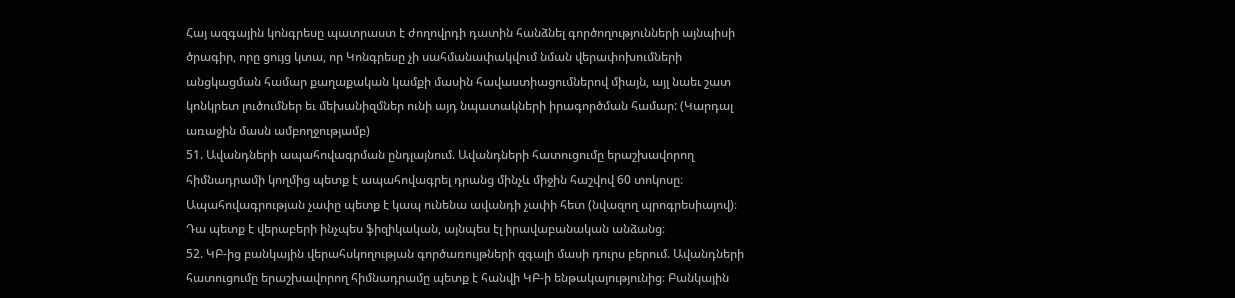Հայ ազգային կոնգրեսը պատրաստ է ժողովրդի դատին հանձնել գործողությունների այնպիսի ծրագիր, որը ցույց կտա, որ Կոնգրեսը չի սահմանափակվում նման վերափոխումների անցկացման համար քաղաքական կամքի մասին հավաստիացումներով միայն, այլ նաեւ շատ կոնկրետ լուծումներ եւ մեխանիզմներ ունի այդ նպատակների իրագործման համար: (Կարդալ առաջին մասն ամբողջությամբ)
51. Ավանդների ապահովագրման ընդլայնում. Ավանդների հատուցումը երաշխավորող հիմնադրամի կողմից պետք է ապահովագրել դրանց մինչև միջին հաշվով 60 տոկոսը։ Ապահովագրության չափը պետք է կապ ունենա ավանդի չափի հետ (նվազող պրոգրեսիայով)։ Դա պետք է վերաբերի ինչպես ֆիզիկական, այնպես էլ իրավաբանական անձանց։
52. ԿԲ-ից բանկային վերահսկողության գործառույթների զգալի մասի դուրս բերում. Ավանդների հատուցումը երաշխավորող հիմնադրամը պետք է հանվի ԿԲ-ի ենթակայությունից։ Բանկային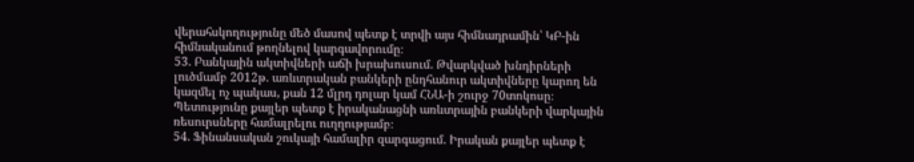վերահսկողությունը մեծ մասով պետք է տրվի այս հիմնադրամին՝ ԿԲ-ին հիմնականում թողնելով կարգավորումը։
53. Բանկային ակտիվների աճի խրախուսում. Թվարկված խնդիրների լուծմամբ 2012թ. առևտրական բանկերի ընդհանուր ակտիվները կարող են կազմել ոչ պակաս, քան 12 մլրդ դոլար կամ ՀՆԱ-ի շուրջ 70տոկոսը։ Պետությունը քայլեր պետք է իրականացնի առևտրային բանկերի վարկային ռեսուրսները համալրելու ուղղությամբ։
54. Ֆինանսական շուկայի համալիր զարգացում. Իրական քայլեր պետք է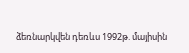ձեռնարկվեն դեռևս 1992թ. մայիսին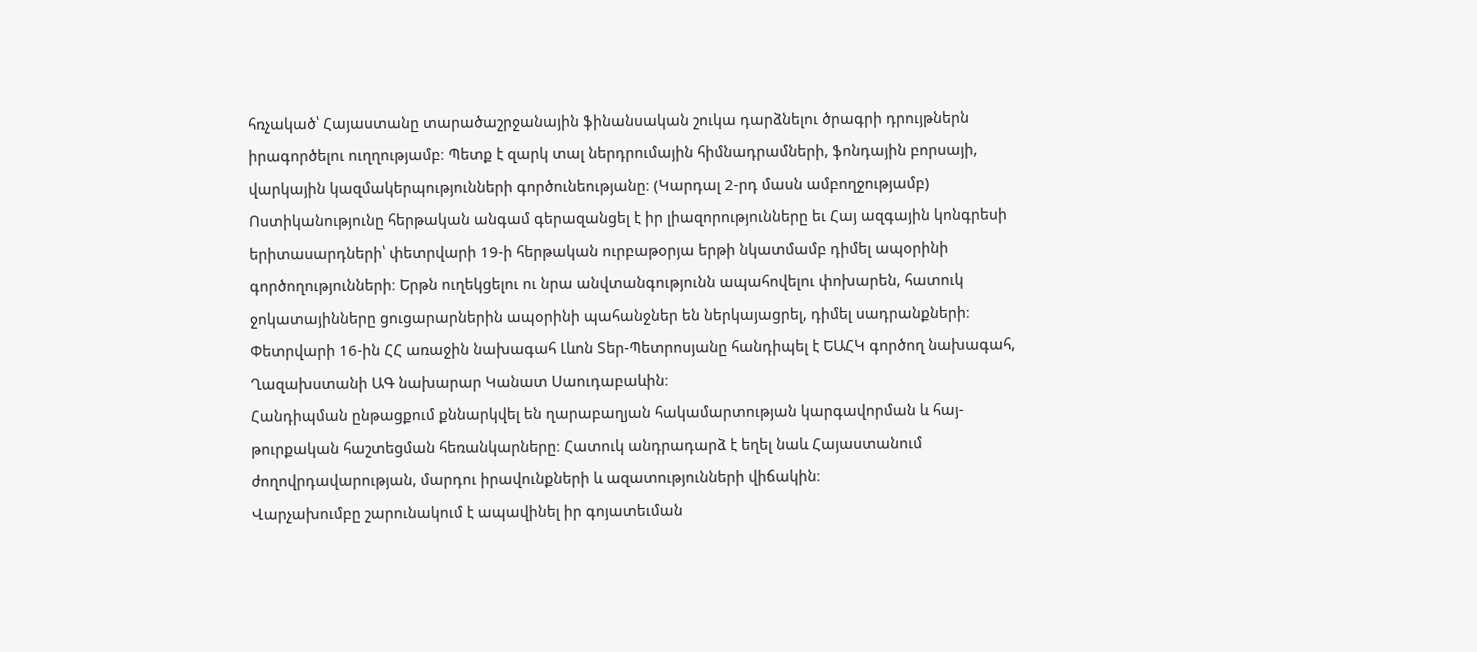հռչակած՝ Հայաստանը տարածաշրջանային ֆինանսական շուկա դարձնելու ծրագրի դրույթներն իրագործելու ուղղությամբ։ Պետք է զարկ տալ ներդրումային հիմնադրամների, ֆոնդային բորսայի, վարկային կազմակերպությունների գործունեությանը։ (Կարդալ 2-րդ մասն ամբողջությամբ)
Ոստիկանությունը հերթական անգամ գերազանցել է իր լիազորությունները եւ Հայ ազգային կոնգրեսի երիտասարդների՝ փետրվարի 19-ի հերթական ուրբաթօրյա երթի նկատմամբ դիմել ապօրինի գործողությունների։ Երթն ուղեկցելու ու նրա անվտանգությունն ապահովելու փոխարեն, հատուկ ջոկատայինները ցուցարարներին ապօրինի պահանջներ են ներկայացրել, դիմել սադրանքների։
Փետրվարի 16-ին ՀՀ առաջին նախագահ Լևոն Տեր-Պետրոսյանը հանդիպել է ԵԱՀԿ գործող նախագահ, Ղազախստանի ԱԳ նախարար Կանատ Սաուդաբաևին։
Հանդիպման ընթացքում քննարկվել են ղարաբաղյան հակամարտության կարգավորման և հայ-թուրքական հաշտեցման հեռանկարները։ Հատուկ անդրադարձ է եղել նաև Հայաստանում ժողովրդավարության, մարդու իրավունքների և ազատությունների վիճակին։
Վարչախումբը շարունակում է ապավինել իր գոյատեւման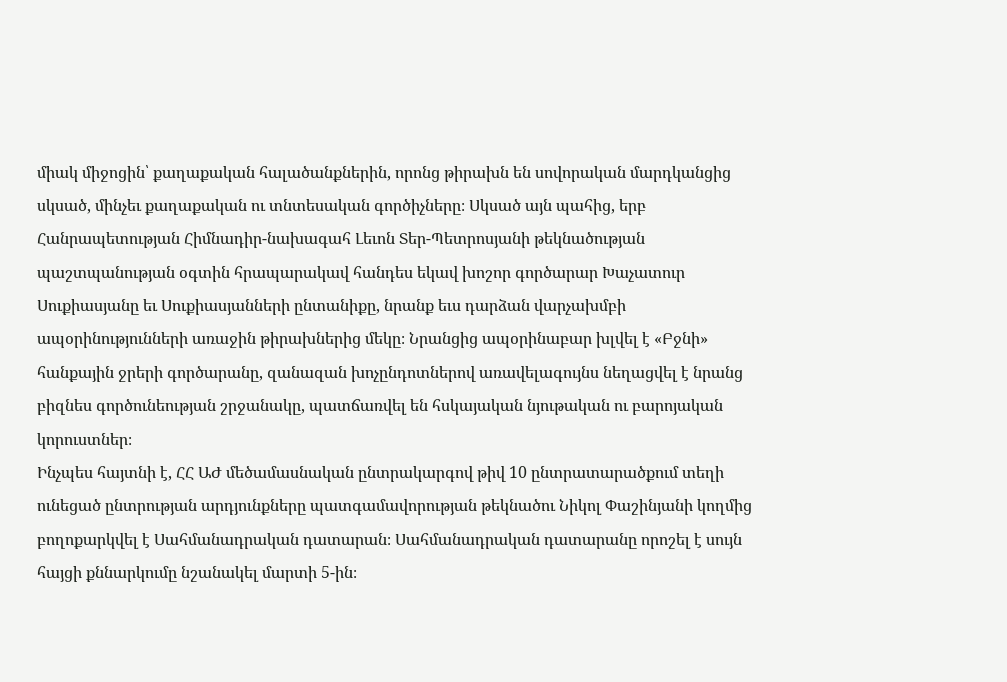միակ միջոցին՝ քաղաքական հալածանքներին, որոնց թիրախն են սովորական մարդկանցից սկսած, մինչեւ քաղաքական ու տնտեսական գործիչները։ Սկսած այն պահից, երբ Հանրապետության Հիմնադիր-նախագահ Լեւոն Տեր-Պետրոսյանի թեկնածության պաշտպանության օգտին հրապարակավ հանդես եկավ խոշոր գործարար Խաչատուր Սուքիասյանը եւ Սուքիասյանների ընտանիքը, նրանք եւս դարձան վարչախմբի ապօրինությունների առաջին թիրախներից մեկը։ Նրանցից ապօրինաբար խլվել է «Բջնի» հանքային ջրերի գործարանը, զանազան խոչընդոտներով առավելագույնս նեղացվել է նրանց բիզնես գործունեության շրջանակը, պատճառվել են հսկայական նյութական ու բարոյական կորուստներ։
Ինչպես հայտնի է, ՀՀ ԱԺ մեծամասնական ընտրակարգով թիվ 10 ընտրատարածքում տեղի ունեցած ընտրության արդյունքները պատգամավորության թեկնածու Նիկոլ Փաշինյանի կողմից բողոքարկվել է Սահմանադրական դատարան։ Սահմանադրական դատարանը որոշել է սույն հայցի քննարկումը նշանակել մարտի 5-ին։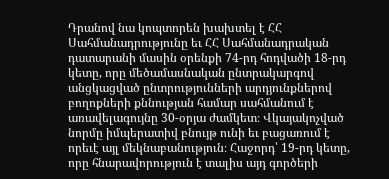Դրանով նա կոպտորեն խախտել է ՀՀ Սահմանադրությունը եւ ՀՀ Սահմանադրական դատարանի մասին օրենքի 74-րդ հոդվածի 18-րդ կետը, որը մեծամասնական ընտրակարգով անցկացված ընտրությունների արդյունքներով բողոքների քննության համար սահմանում է առավելագույնը 30-օրյա ժամկետ։ Վկայակոչված նորմը իմպերատիվ բնույթ ունի եւ բացառում է որեւէ այլ մեկնաբանություն։ Հաջորդ՝ 19-րդ կետը, որը հնարավորություն է տալիս այդ գործերի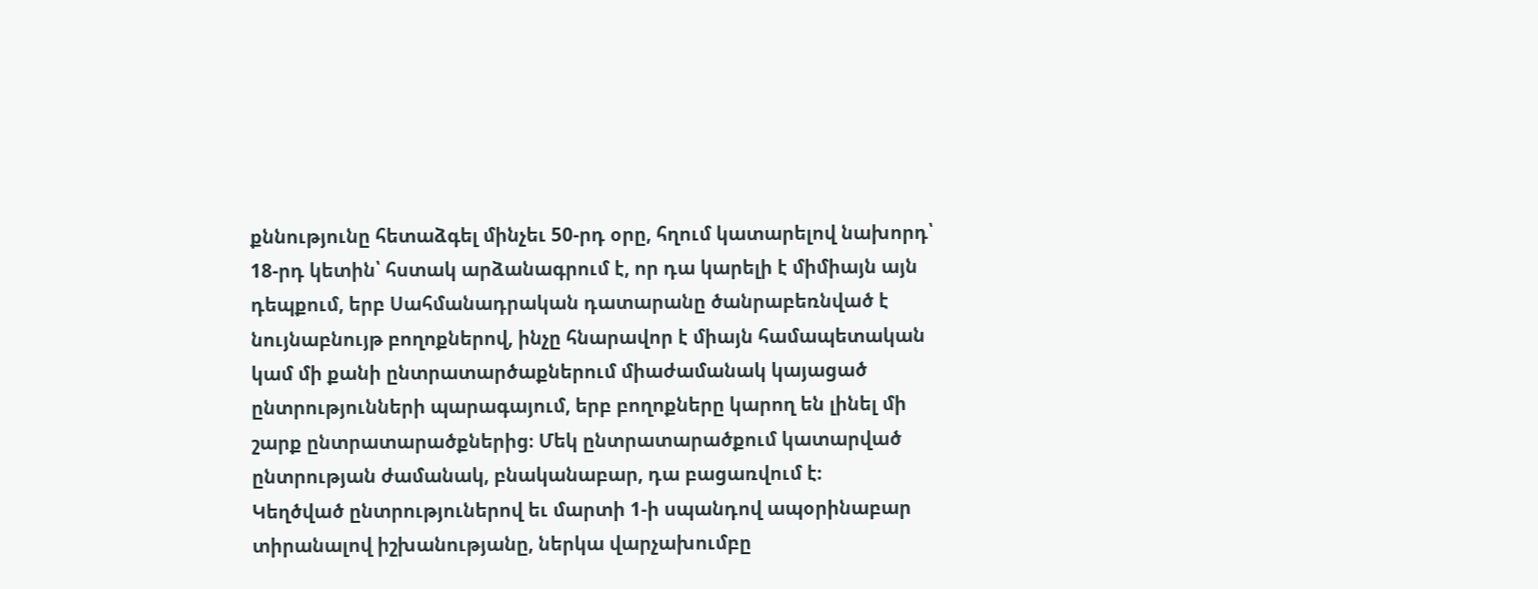քննությունը հետաձգել մինչեւ 50-րդ օրը, հղում կատարելով նախորդ՝ 18-րդ կետին՝ հստակ արձանագրում է, որ դա կարելի է միմիայն այն դեպքում, երբ Սահմանադրական դատարանը ծանրաբեռնված է նույնաբնույթ բողոքներով, ինչը հնարավոր է միայն համապետական կամ մի քանի ընտրատարծաքներում միաժամանակ կայացած ընտրությունների պարագայում, երբ բողոքները կարող են լինել մի շարք ընտրատարածքներից։ Մեկ ընտրատարածքում կատարված ընտրության ժամանակ, բնականաբար, դա բացառվում է։
Կեղծված ընտրություներով եւ մարտի 1-ի սպանդով ապօրինաբար տիրանալով իշխանությանը, ներկա վարչախումբը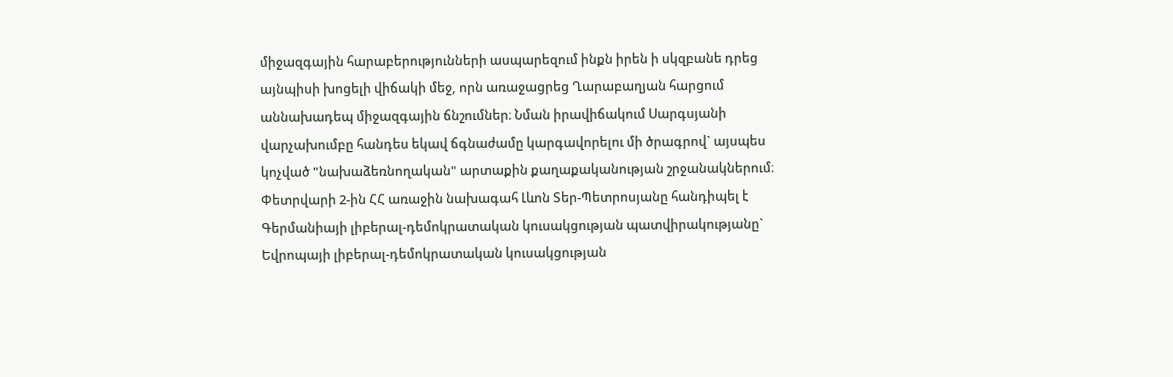միջազգային հարաբերությունների ասպարեզում ինքն իրեն ի սկզբանե դրեց այնպիսի խոցելի վիճակի մեջ, որն առաջացրեց Ղարաբաղյան հարցում աննախադեպ միջազգային ճնշումներ։ Նման իրավիճակում Սարգսյանի վարչախումբը հանդես եկավ ճգնաժամը կարգավորելու մի ծրագրով` այսպես կոչված "նախաձեռնողական" արտաքին քաղաքականության շրջանակներում։
Փետրվարի 2-ին ՀՀ առաջին նախագահ Լևոն Տեր-Պետրոսյանը հանդիպել է Գերմանիայի լիբերալ-դեմոկրատական կուսակցության պատվիրակությանը` Եվրոպայի լիբերալ-դեմոկրատական կուսակցության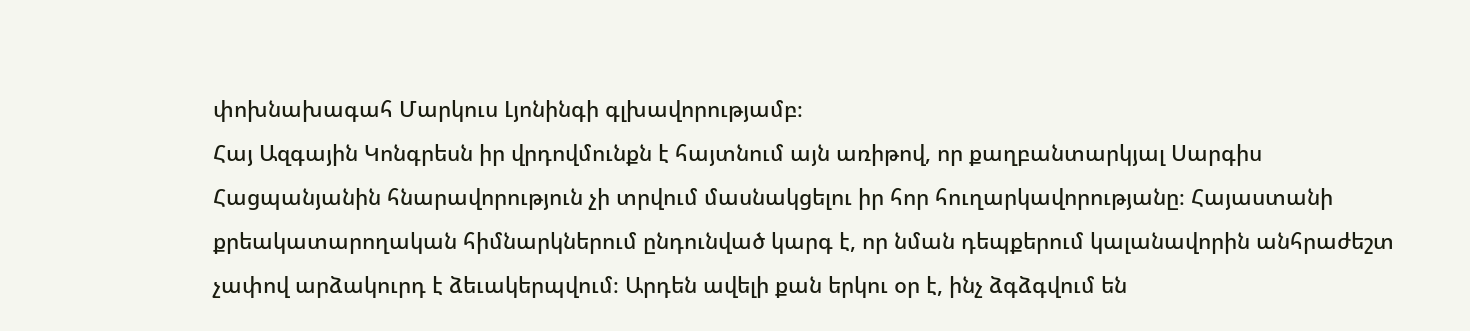փոխնախագահ Մարկուս Լյոնինգի գլխավորությամբ։
Հայ Ազգային Կոնգրեսն իր վրդովմունքն է հայտնում այն առիթով, որ քաղբանտարկյալ Սարգիս Հացպանյանին հնարավորություն չի տրվում մասնակցելու իր հոր հուղարկավորությանը։ Հայաստանի քրեակատարողական հիմնարկներում ընդունված կարգ է, որ նման դեպքերում կալանավորին անհրաժեշտ չափով արձակուրդ է ձեւակերպվում։ Արդեն ավելի քան երկու օր է, ինչ ձգձգվում են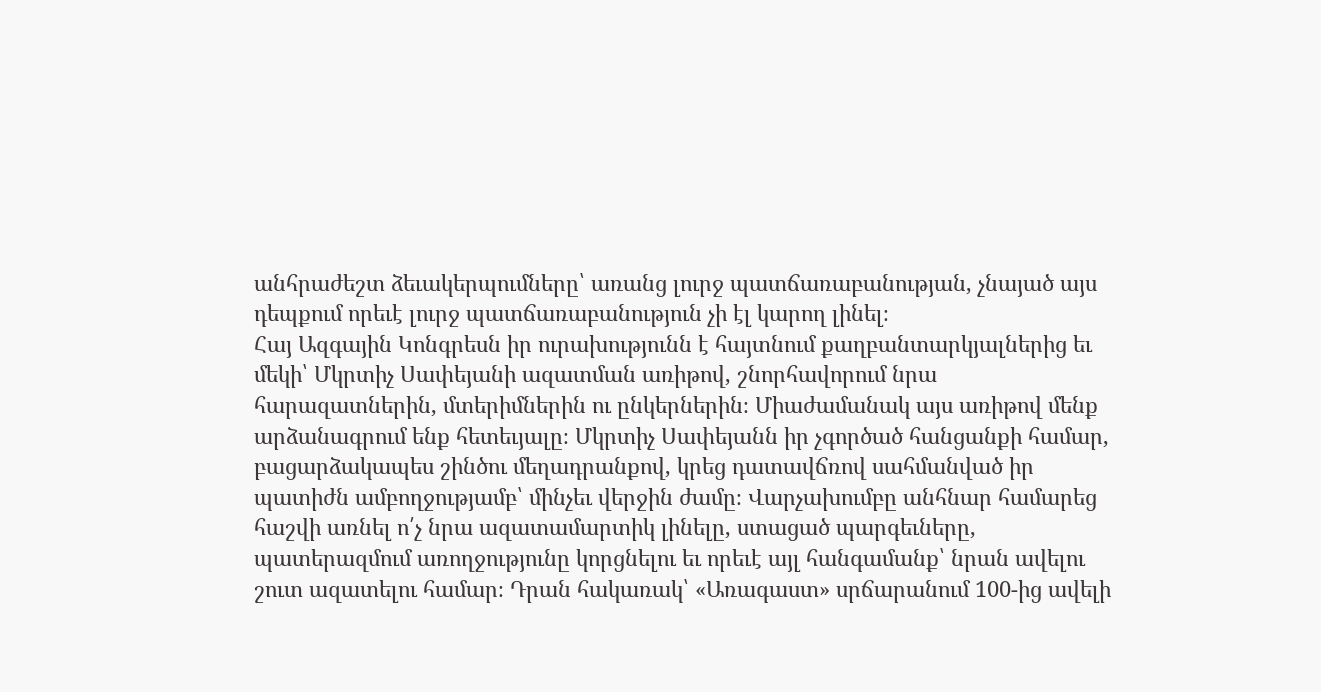անհրաժեշտ ձեւակերպումները՝ առանց լուրջ պատճառաբանության, չնայած այս դեպքում որեւէ լուրջ պատճառաբանություն չի էլ կարող լինել։
Հայ Ազգային Կոնգրեսն իր ուրախությունն է հայտնում քաղբանտարկյալներից եւ մեկի՝ Մկրտիչ Սափեյանի ազատման առիթով, շնորհավորում նրա հարազատներին, մտերիմներին ու ընկերներին։ Միաժամանակ այս առիթով մենք արձանագրում ենք հետեւյալը։ Մկրտիչ Սափեյանն իր չգործած հանցանքի համար, բացարձակապես շինծու մեղադրանքով, կրեց դատավճռով սահմանված իր պատիժն ամբողջությամբ՝ մինչեւ վերջին ժամը։ Վարչախումբը անհնար համարեց հաշվի առնել ո՛չ նրա ազատամարտիկ լինելը, ստացած պարգեւները, պատերազմում առողջությունը կորցնելու եւ որեւէ այլ հանգամանք՝ նրան ավելու շուտ ազատելու համար։ Դրան հակառակ՝ «Առագաստ» սրճարանում 100-ից ավելի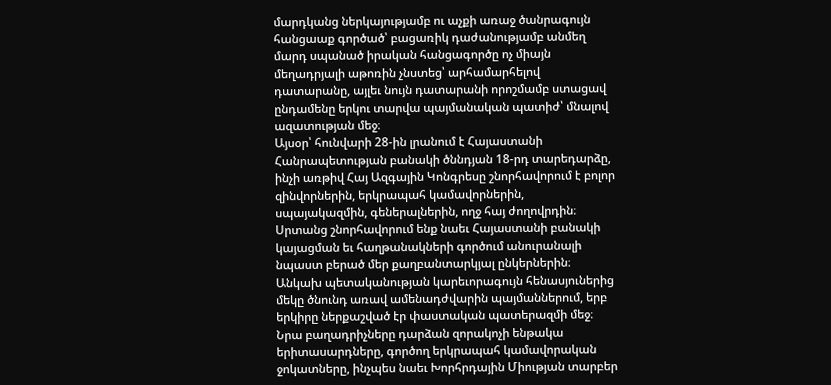մարդկանց ներկայությամբ ու աչքի առաջ ծանրագույն հանցաաք գործած՝ բացառիկ դաժանությամբ անմեղ մարդ սպանած իրական հանցագործը ոչ միայն մեղադրյալի աթոռին չնստեց՝ արհամարհելով դատարանը, այլեւ նույն դատարանի որոշմամբ ստացավ ընդամենը երկու տարվա պայմանական պատիժ՝ մնալով ազատության մեջ։
Այսօր՝ հունվարի 28-ին լրանում է Հայաստանի Հանրապետության բանակի ծննդյան 18-րդ տարեդարձը, ինչի առթիվ Հայ Ազգային Կոնգրեսը շնորհավորում է բոլոր զինվորներին, երկրապահ կամավորներին, սպայակազմին, գեներալներին, ողջ հայ ժողովրդին։ Սրտանց շնորհավորում ենք նաեւ Հայաստանի բանակի կայացման եւ հաղթանակների գործում անուրանալի նպաստ բերած մեր քաղբանտարկյալ ընկերներին։
Անկախ պետականության կարեւորագույն հենասյուներից մեկը ծնունդ առավ ամենադժվարին պայմաններում, երբ երկիրը ներքաշված էր փաստական պատերազմի մեջ։ Նրա բաղադրիչները դարձան զորակոչի ենթակա երիտասարդները, գործող երկրապահ կամավորական ջոկատները, ինչպես նաեւ Խորհրդային Միության տարբեր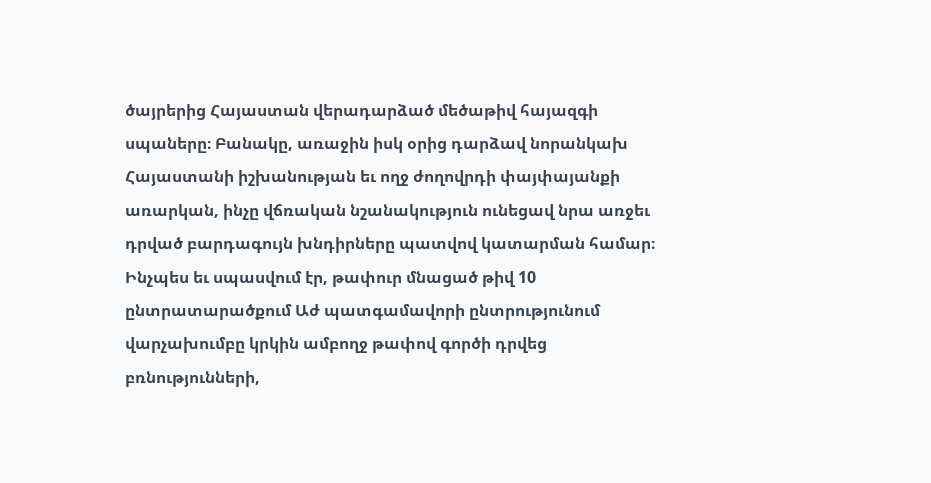ծայրերից Հայաստան վերադարձած մեծաթիվ հայազգի սպաները։ Բանակը, առաջին իսկ օրից դարձավ նորանկախ Հայաստանի իշխանության եւ ողջ ժողովրդի փայփայանքի առարկան, ինչը վճռական նշանակություն ունեցավ նրա առջեւ դրված բարդագույն խնդիրները պատվով կատարման համար։
Ինչպես եւ սպասվում էր, թափուր մնացած թիվ 10 ընտրատարածքում Աժ պատգամավորի ընտրությունում վարչախումբը կրկին ամբողջ թափով գործի դրվեց բռնությունների,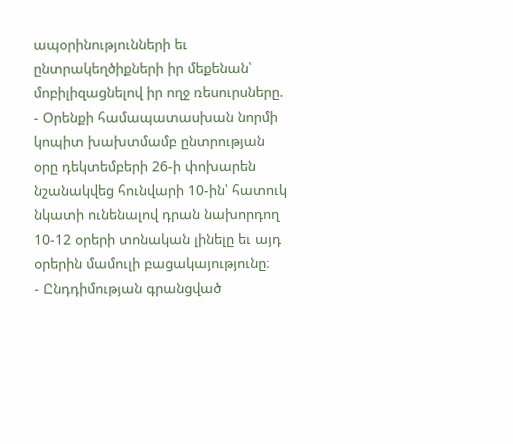ապօրինությունների եւ ընտրակեղծիքների իր մեքենան՝ մոբիլիզացնելով իր ողջ ռեսուրսները.
- Օրենքի համապատասխան նորմի կոպիտ խախտմամբ ընտրության օրը դեկտեմբերի 26-ի փոխարեն նշանակվեց հունվարի 10-ին՝ հատուկ նկատի ունենալով դրան նախորդող 10-12 օրերի տոնական լինելը եւ այդ օրերին մամուլի բացակայությունը։
- Ընդդիմության գրանցված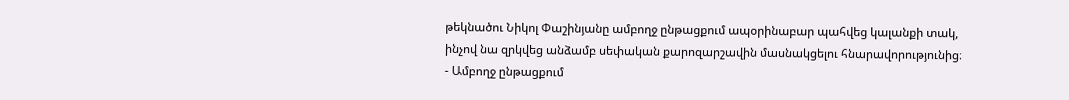թեկնածու Նիկոլ Փաշինյանը ամբողջ ընթացքում ապօրինաբար պահվեց կալանքի տակ, ինչով նա զրկվեց անձամբ սեփական քարոզարշավին մասնակցելու հնարավորությունից։
- Ամբողջ ընթացքում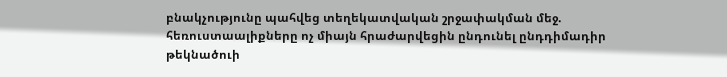բնակչությունը պահվեց տեղեկատվական շրջափակման մեջ. հեռուստաալիքները ոչ միայն հրաժարվեցին ընդունել ընդդիմադիր թեկնածուի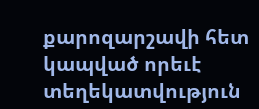քարոզարշավի հետ կապված որեւէ տեղեկատվություն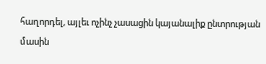հաղորդել, այլեւ ոչինչ չասացին կայանալիք ընտրության մասին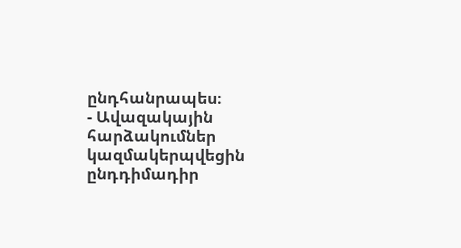ընդհանրապես։
- Ավազակային հարձակումներ կազմակերպվեցին ընդդիմադիր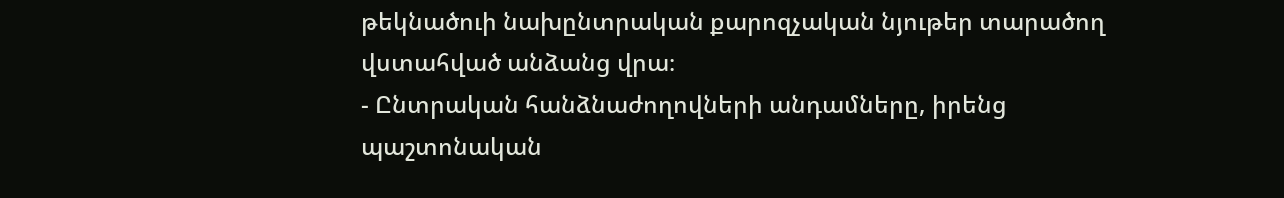թեկնածուի նախընտրական քարոզչական նյութեր տարածող վստահված անձանց վրա։
- Ընտրական հանձնաժողովների անդամները, իրենց պաշտոնական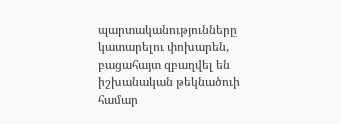պարտականությունները կատարելու փոխարեն, բացահայտ զբաղվել են իշխանական թեկնածուի համար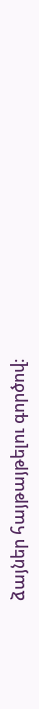ձայներ հայթայթելու գործով։